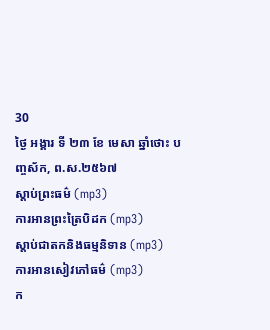30
ថ្ងៃ អង្គារ ទី ២៣ ខែ មេសា ឆ្នាំថោះ បញ្ចស័ក, ព.ស.២៥៦៧
ស្តាប់ព្រះធម៌ (mp3)
ការអានព្រះត្រៃបិដក (mp3)
ស្តាប់ជាតកនិងធម្មនិទាន (mp3)
ការអានសៀវភៅធម៌ (mp3)
ក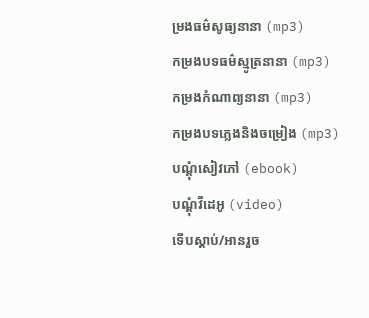ម្រងធម៌សូធ្យនានា (mp3)
កម្រងបទធម៌ស្មូត្រនានា (mp3)
កម្រងកំណាព្យនានា (mp3)
កម្រងបទភ្លេងនិងចម្រៀង (mp3)
បណ្តុំសៀវភៅ (ebook)
បណ្តុំវីដេអូ (video)
ទើបស្តាប់/អានរួច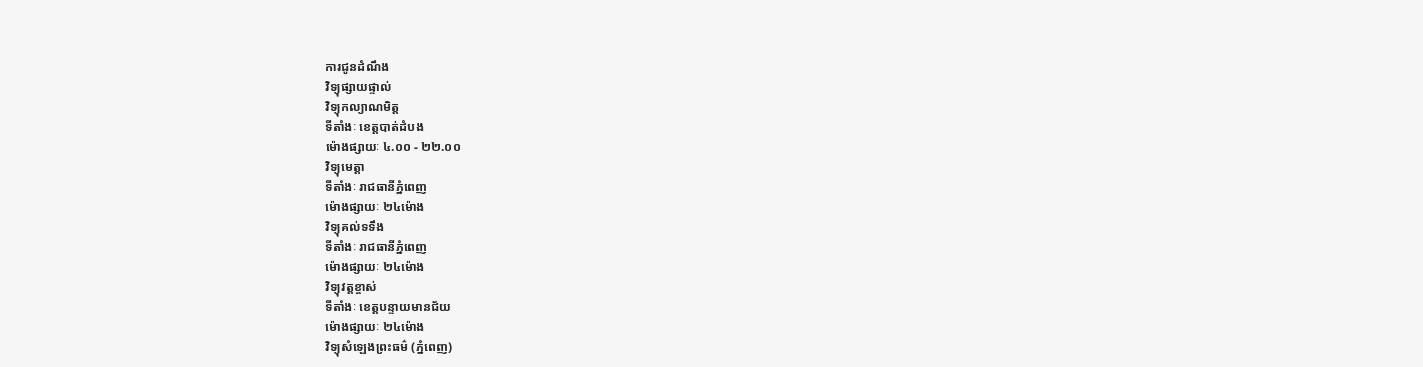ការជូនដំណឹង
វិទ្យុផ្សាយផ្ទាល់
វិទ្យុកល្យាណមិត្ត
ទីតាំងៈ ខេត្តបាត់ដំបង
ម៉ោងផ្សាយៈ ៤.០០ - ២២.០០
វិទ្យុមេត្តា
ទីតាំងៈ រាជធានីភ្នំពេញ
ម៉ោងផ្សាយៈ ២៤ម៉ោង
វិទ្យុគល់ទទឹង
ទីតាំងៈ រាជធានីភ្នំពេញ
ម៉ោងផ្សាយៈ ២៤ម៉ោង
វិទ្យុវត្តខ្ចាស់
ទីតាំងៈ ខេត្តបន្ទាយមានជ័យ
ម៉ោងផ្សាយៈ ២៤ម៉ោង
វិទ្យុសំឡេងព្រះធម៌ (ភ្នំពេញ)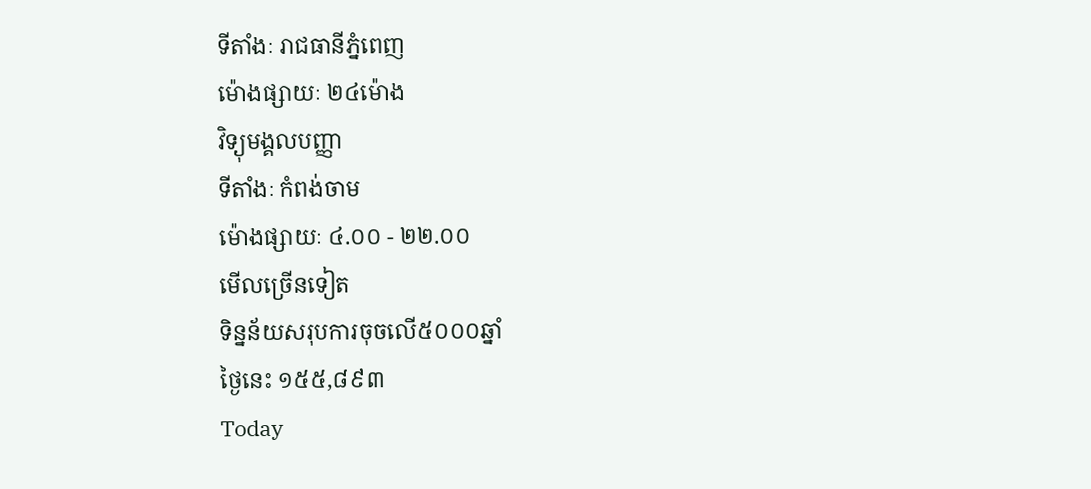ទីតាំងៈ រាជធានីភ្នំពេញ
ម៉ោងផ្សាយៈ ២៤ម៉ោង
វិទ្យុមង្គលបញ្ញា
ទីតាំងៈ កំពង់ចាម
ម៉ោងផ្សាយៈ ៤.០០ - ២២.០០
មើលច្រើនទៀត
ទិន្នន័យសរុបការចុចលើ៥០០០ឆ្នាំ
ថ្ងៃនេះ ១៥៥,៨៩៣
Today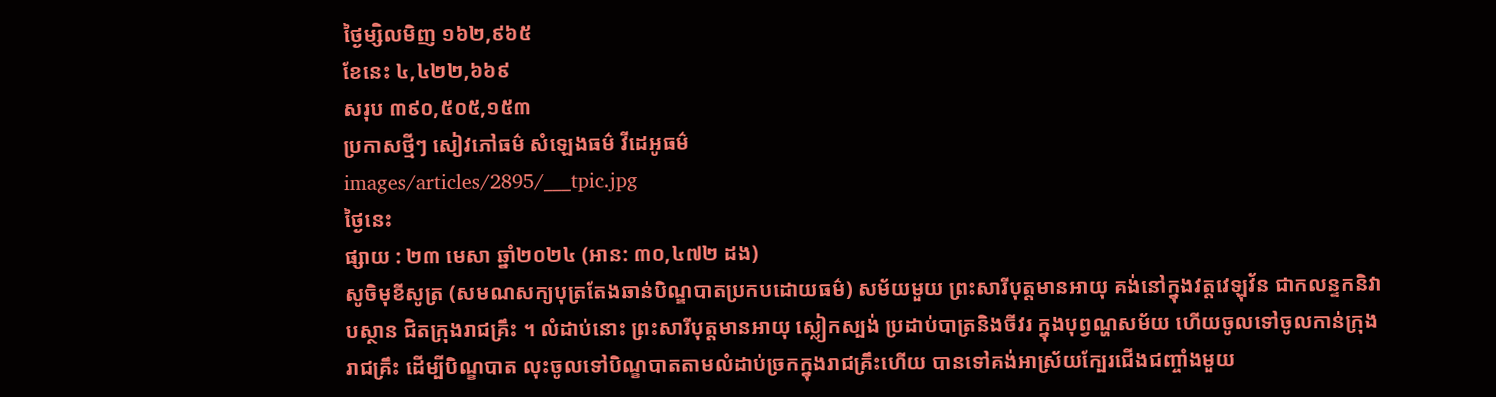ថ្ងៃម្សិលមិញ ១៦២,៩៦៥
ខែនេះ ៤,៤២២,៦៦៩
សរុប ៣៩០,៥០៥,១៥៣
ប្រកាសថ្មីៗ សៀវភៅធម៌ សំឡេងធម៌ វីដេអូធម៌
images/articles/2895/___tpic.jpg
ថ្ងៃនេះ
ផ្សាយ : ២៣ មេសា ឆ្នាំ២០២៤ (អាន: ៣០,៤៧២ ដង)
សូចិមុខីសូត្រ (សមណសក្យបុត្រតែងឆាន់បិណ្ឌបាតប្រកបដោយធម៌) សម័យមួយ ព្រះសារីបុត្តមានអាយុ គង់នៅក្នុងវត្តវេឡុវ័ន ជាកលន្ទកនិវាបស្ថាន ជិតក្រុងរាជគ្រឹះ ។ លំដាប់នោះ ព្រះសារីបុត្តមានអាយុ ស្លៀកស្បង់ ប្រដាប់បាត្រនិងចីវរ ក្នុងបុព្វណ្ហសម័យ ហើយចូលទៅចូលកាន់ក្រុងរាជគ្រឹះ ដើម្បីបិណ្ខបាត លុះចូលទៅបិណ្ខបាតតាមលំដាប់ច្រកក្នុងរាជគ្រឹះហើយ បានទៅគង់អាស្រ័យក្បែរជើងជញ្ចាំងមួយ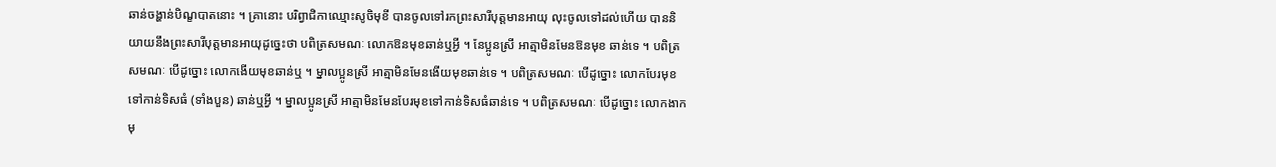ឆាន់ចង្ហាន់បិណ្ខបាតនោះ ។ គ្រានោះ បរិព្វាជិកាឈ្មោះសូចិមុខី បានចូលទៅរកព្រះសារីបុត្តមានអាយុ លុះចូលទៅដល់ហើយ បាននិយាយនឹងព្រះសារីបុត្តមានអាយុដូច្នេះថា បពិត្រសមណៈ លោកឱនមុខឆាន់ឬអ្វី ។ នែប្អូនស្រី អាត្មាមិនមែនឱនមុខ ឆាន់ទេ ។ បពិត្រសមណៈ បើដូច្នោះ លោកងើយមុខឆាន់ឬ ។ ម្នាលប្អូនស្រី អាត្មាមិនមែនងើយមុខឆាន់ទេ ។ បពិត្រសមណៈ បើដូច្នោះ លោកបែរមុខទៅកាន់ទិសធំ (ទាំងបួន) ឆាន់ឬអ្វី ។ ម្នាលប្អូនស្រី អាត្មាមិនមែនបែរមុខទៅកាន់ទិសធំឆាន់ទេ ។ បពិត្រសមណៈ បើដូច្នោះ លោកងាកមុ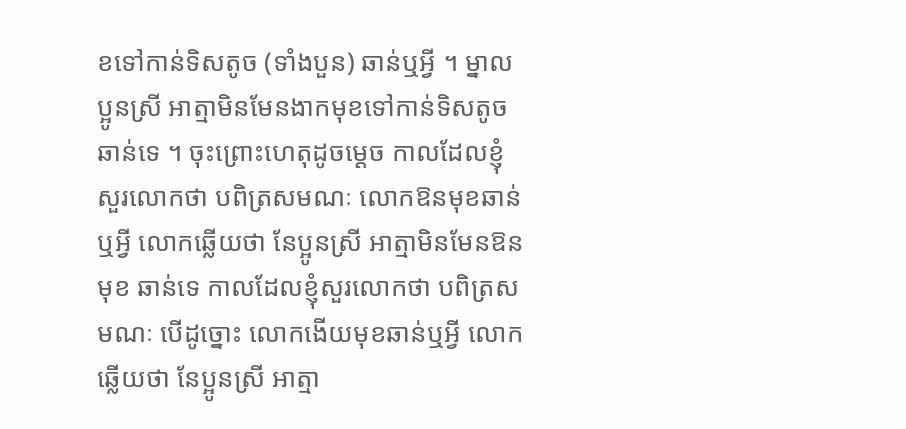ខទៅកាន់ទិសតូច (ទាំងបួន) ឆាន់ឬអ្វី ។ ម្នាលប្អូនស្រី អាត្មាមិនមែនងាកមុខទៅកាន់ទិសតូចឆាន់ទេ ។ ចុះព្រោះហេតុដូចម្តេច កាលដែលខ្ញុំសួរលោកថា បពិត្រសមណៈ លោកឱនមុខឆាន់ឬអ្វី លោកឆ្លើយថា នែប្អូនស្រី អាត្មាមិនមែនឱនមុខ ឆាន់ទេ កាលដែលខ្ញុំសួរលោកថា បពិត្រសមណៈ បើដូច្នោះ លោកងើយមុខឆាន់ឬអ្វី លោកឆ្លើយថា នែប្អូនស្រី អាត្មា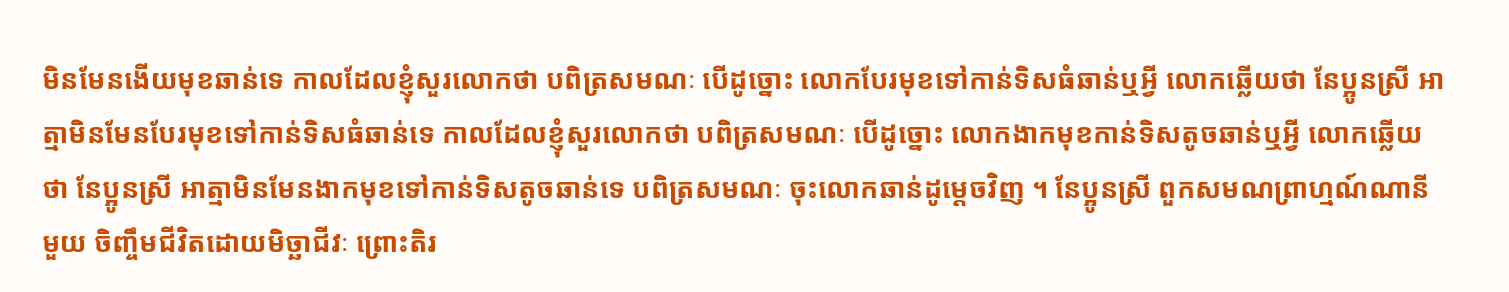មិនមែនងើយមុខឆាន់ទេ កាលដែលខ្ញុំសួរលោកថា បពិត្រសមណៈ បើដូច្នោះ លោកបែរមុខទៅកាន់ទិសធំឆាន់ឬអ្វី លោកឆ្លើយថា នែប្អូនស្រី អាត្មាមិនមែនបែរមុខទៅកាន់ទិសធំឆាន់ទេ កាលដែលខ្ញុំសួរលោកថា បពិត្រសមណៈ បើដូច្នោះ លោកងាកមុខកាន់ទិសតូចឆាន់ឬអ្វី លោកឆ្លើយថា នែប្អូនស្រី អាត្មាមិនមែនងាកមុខទៅកាន់ទិសតូចឆាន់ទេ បពិត្រសមណៈ ចុះលោកឆាន់ដូម្តេចវិញ ។ នែប្អូនស្រី ពួកសមណព្រាហ្មណ៍ណានីមួយ ចិញ្ចឹមជីវិតដោយមិច្ឆាជីវៈ ព្រោះតិរ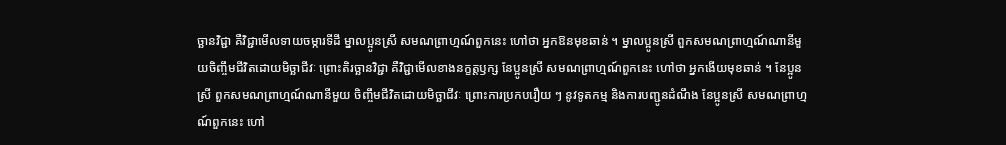ច្ឆានវិជ្ជា គឺវិជ្ជាមើលទាយចម្ការទីដី ម្នាលប្អូនស្រី សមណព្រាហ្មណ៍ពួកនេះ ហៅថា អ្នកឱនមុខឆាន់ ។ ម្នាលប្អូនស្រី ពួកសមណព្រាហ្មណ៍ណានីមួយចិញ្ចឹមជីវិតដោយមិច្ឆាជីវៈ ព្រោះតិរច្ឆានវិជ្ជា គឺវិជ្ជាមើលខាងនក្ខត្តឫក្ស នែប្អូនស្រី សមណព្រាហ្មណ៍ពួកនេះ ហៅថា អ្នកងើយមុខឆាន់ ។ នែប្អូនស្រី ពួកសមណព្រាហ្មណ៍ណានីមួយ ចិញ្ចឹមជីវិតដោយមិច្ឆាជីវៈ ព្រោះការប្រកបរឿយ ៗ នូវទូតកម្ម និងការបញ្ជូនដំណឹង នែប្អូនស្រី សមណព្រាហ្មណ៍ពួកនេះ ហៅ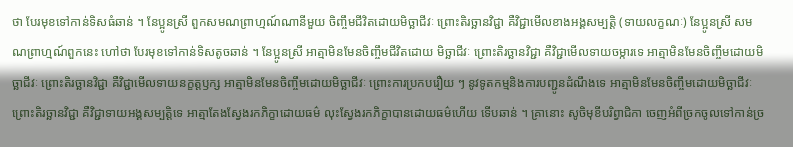ថា បែរមុខទៅកាន់ទិសធំឆាន់ ។ នែប្អូនស្រី ពួកសមណព្រាហ្មណ៍ណានីមួយ ចិញ្ចឹមជីវិតដោយមិច្ឆាជីវៈ ព្រោះតិរច្ឆានវិជ្ជា គឺវិជ្ជាមើលខាងអង្គសម្បត្តិ (ទាយលក្ខណៈ) នែប្អូនស្រី សមណព្រាហ្មណ៍ពួកនេះ ហៅថា បែរមុខទៅកាន់ទិសតូចឆាន់ ។ នែប្អូនស្រី អាត្មាមិនមែនចិញ្ចឹមជីវិតដោយ មិច្ឆាជីវៈ ព្រោះតិរច្ឆានវិជ្ជា គឺវិជ្ជាមើលទាយចម្ការទេ អាត្មាមិនមែនចិញ្ចឹមដោយមិច្ឆាជីវៈ ព្រោះតិរច្ឆានវិជ្ជា គឺវិជ្ជាមើលទាយនក្ខត្តឫក្ស អាត្មាមិនមែនចិញ្ចឹមដោយមិច្ឆាជីវៈ ព្រោះការប្រកបរឿយ ៗ នូវទូតកម្មនិងការបញ្ជូនដំណឹងទេ អាត្មាមិនមែនចិញ្ចឹមដោយមិច្ឆាជីវៈ ព្រោះតិរច្ឆានវិជ្ជា គឺវិជ្ជាទាយអង្គសម្បត្តិទេ អាត្មាតែងស្វែងរកភិក្ខាដោយធម៌ លុះស្វែងរកភិក្ខាបានដោយធម៌ហើយ ទើបឆាន់ ។ គ្រានោះ សូចិមុខីបរិព្វាជិកា ចេញអំពីច្រកចូលទៅកាន់ច្រ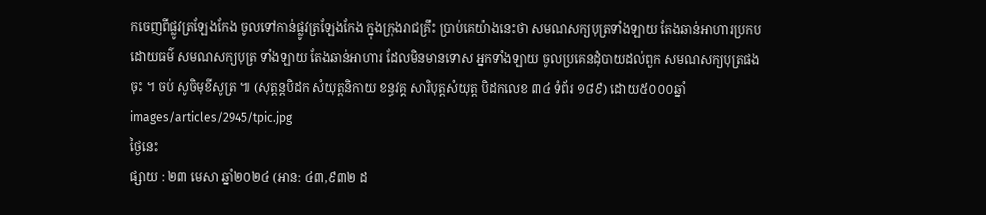កចេញពីផ្លូវត្រឡែងកែង ចូលទៅកាន់ផ្លូវត្រឡែងកែង ក្នុងក្រុងរាជគ្រឹះ បា្រប់គេយ៉ាងនេះថា សមណសក្យបុត្រទាំងឡាយ តែងឆាន់អាហារប្រកបដោយធម៌ សមណសក្យបុត្រ ទាំងឡាយ តែងឆាន់អាហារ ដែលមិនមានទោស អ្នកទាំងឡាយ ចូលប្រគេនដុំបាយដល់ពួក សមណសក្យបុត្រផងចុះ ។ ចប់ សូចិមុខីសូត្រ ៕ (សុត្តន្តបិដក សំយុត្តនិកាយ ខន្ធវគ្គ សារិបុត្តសំយុត្ត បិដកលេខ ៣៤ ទំព័រ ១៨៩) ដោយ៥០០០ឆ្នាំ
images/articles/2945/tpic.jpg
ថ្ងៃនេះ
ផ្សាយ : ២៣ មេសា ឆ្នាំ២០២៤ (អាន: ៤៣,៩៣២ ដ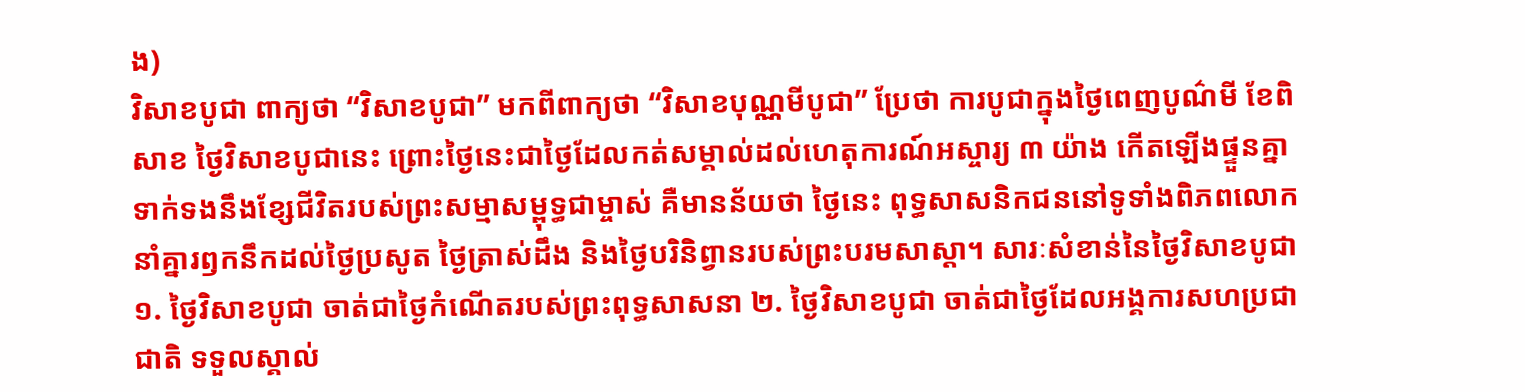ង)
វិសាខបូជា ពាក្យថា “វិសាខបូជា” មកពីពាក្យថា “វិសាខបុណ្ណមីបូជា” ប្រែថា ការបូជាក្នុងថ្ងៃពេញបូណ៌មី ខែពិសាខ ថ្ងៃវិសាខបូជានេះ ព្រោះថ្ងៃនេះជាថ្ងៃដែលកត់សម្គាល់ដល់ហេតុការណ៍អស្ចារ្យ ៣ យ៉ាង កើតឡើងផ្ទួនគ្នាទាក់ទងនឹងខ្សែជីវិតរបស់ព្រះសម្មាសម្ពុទ្ធជាម្ចាស់ គឺមានន័យថា ថ្ងៃនេះ ពុទ្ធសាសនិកជននៅទូទាំងពិភពលោកនាំគ្នារឭកនឹកដល់ថ្ងៃប្រសូត ថ្ងៃត្រាស់ដឹង និងថ្ងៃបរិនិព្វានរបស់ព្រះបរមសាស្តា។ សារៈសំខាន់នៃថ្ងៃវិសាខបូជា ១. ថ្ងៃវិសាខបូជា ចាត់ជាថ្ងៃកំណើតរបស់ព្រះពុទ្ធសាសនា ២. ថ្ងៃវិសាខបូជា ចាត់ជាថ្ងៃដែលអង្គការសហប្រជាជាតិ ទទួលស្គាល់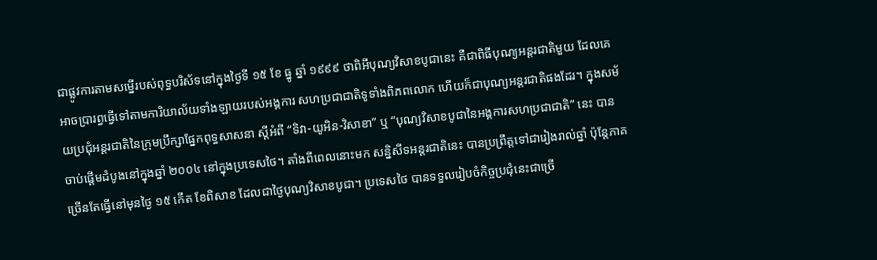ជាផ្លូវការតាមសម្នើរបស់ពុទ្ធបរិស័ទនៅក្នុងថ្ងៃទី ១៥ ខែ ធ្នូ ឆ្នាំ ១៩៩៩ ថាពិអីបុណ្យវិសាខបូជានេះ គឺជាពិធីបុណ្យអន្តរជាតិមួយ ដែលគេអាចប្រារព្ធធ្វើទៅតាមការិយាល័យទាំងឡាយរបស់អង្គការ សហប្រជាជាតិទូទាំងពិភពលោក ហើយក៏ជាបុណ្យអន្តរជាតិផងដែរ។ ក្នុងសម័យប្រជុំអន្តរជាតិនៃក្រុមប្រឹក្សាផ្នែកពុទ្ធសាសនា ស្ដីអំពី “ទិវា-យូអិន-វិសាខា” ឬ “បុណ្យវិសាខបូជានៃអង្គការសហប្រជាជាតិ” នេះ បានចាប់ផ្ដើមដំបូងនៅក្នុងឆ្នាំ ២០០៤ នៅក្នុងប្រទេសថៃ។ តាំងពីពេលនោះមក សន្និសីទអន្តរជាតិនេះ បានប្រព្រឹត្តទៅជារៀងរាល់ឆ្នាំ ប៉ុន្តែភាគច្រើនតែធ្វើនៅមុនថ្ងៃ ១៥ កើត ខែពិសាខ ដែលជាថ្ងៃបុណ្យវិសាខបូជា។ ប្រទេសថៃ បានទទួលរៀបចំកិច្ចប្រជុំនេះជាច្រើ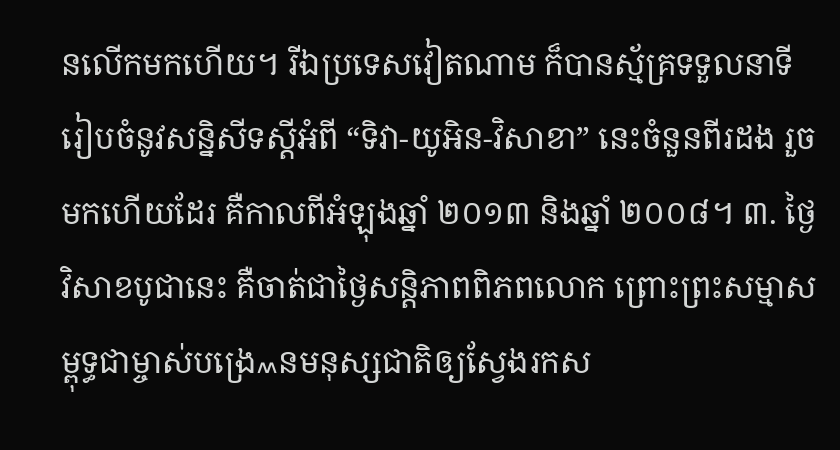នលើកមកហើយ។ រីឯប្រទេសវៀតណាម ក៏បានស្ម័គ្រទទួលនាទីរៀបចំនូវសន្និសីទស្ដីអំពី “ទិវា-យូអិន-វិសាខា” នេះចំនួនពីរដង រួចមកហើយដែរ គឺកាលពីអំឡុងឆ្នាំ ២០១៣ និងឆ្នាំ ២០០៨។ ៣. ថ្ងៃវិសាខបូជានេះ គឺចាត់ជាថ្ងៃសន្តិភាពពិភពលោក ព្រោះព្រះសម្មាសម្ពុទ្ធជាម្ចាស់បង្រេ៳នមនុស្សជាតិឲ្យស្វែងរកស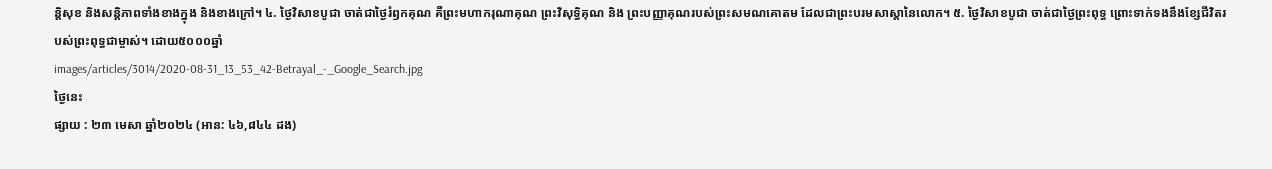ន្តិសុខ និងសន្តិភាពទាំងខាងក្នុង និងខាងក្រៅ។ ៤. ថ្ងៃវិសាខបូជា ចាត់ជាថ្ងៃរំឭកគុណ គឺព្រះមហាករុណាគុណ ព្រះវិសុទ្ធិគុណ និង ព្រះបញ្ញាគុណរបស់ព្រះសមណគោតម ដែលជាព្រះបរមសាស្តានៃលោក។ ៥. ថ្ងៃវិសាខបូជា ចាត់ជាថ្ងៃព្រះពុទ្ធ ព្រោះទាក់ទងនឹងខ្សែជីវិតរបស់ព្រះពុទ្ធជាម្ចាស់។ ដោយ៥០០០ឆ្នាំ
images/articles/3014/2020-08-31_13_53_42-Betrayal_-_Google_Search.jpg
ថ្ងៃនេះ
ផ្សាយ : ២៣ មេសា ឆ្នាំ២០២៤ (អាន: ៤៦,៨៤៤ ដង)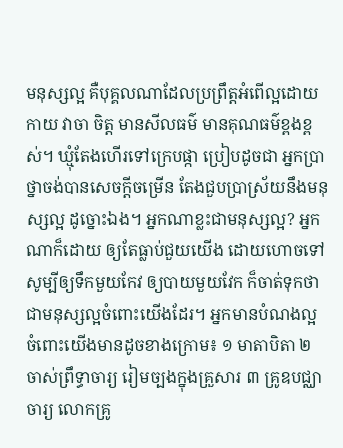មនុស្សល្អ គឺបុគ្គលណាដែលប្រព្រឹត្តអំពើល្អដោយកាយ វាចា ចិត្ត មានសីលធម៌ មានគុណធម៌ខ្ពងខ្ពស់។ ឃ្មុំតែងហើរទៅក្រេបផ្កា ប្រៀបដូចជា អ្នកប្រាថ្នាចង់បានសេចក្ដីចម្រើន តែងជួបប្រាស្រ័យនឹងមនុស្សល្អ ដូច្នោះឯង។ អ្នកណាខ្លះជាមនុស្សល្អ? អ្នកណាក៏ដោយ ឲ្យតែធ្លាប់ជួយយើង ដោយហោចទៅសូម្បីឲ្យទឹកមួយកែវ ឲ្យបាយមួយវែក ក៏ចាត់ទុកថាជាមនុស្សល្អចំពោះយើងដែរ។ អ្នកមានបំណងល្អ ចំពោះយើងមានដូចខាងក្រោម៖ ១ មាតាបិតា ២ ចាស់ព្រឹទ្ធាចារ្យ រៀមច្បងក្នុងគ្រួសារ ៣ គ្រូឧបជ្ឈាចារ្យ លោកគ្រូ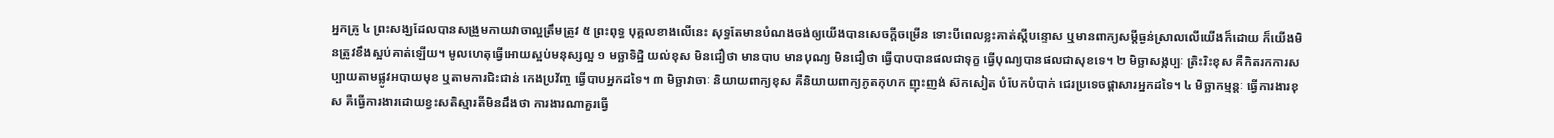អ្នកគ្រូ ៤ ព្រះសង្ឃដែលបានសង្រួមកាយវាចាល្អត្រឹមត្រូវ ៥ ព្រះពុទ្ធ បុគ្គលខាងលើនេះ សុទ្ធតែមានបំណងចង់ឲ្យយើងបានសេចក្ដីចម្រើន ទោះបីពេលខ្លះគាត់ស្ដីបន្ទោស ឬមានពាក្យសម្ដីធ្ងន់ស្រាលលើយើងក៏ដោយ ក៏យើងមិនត្រូវខឹងស្អប់គាត់ឡើយ។ មូលហេតុធ្វើអោយស្អប់មនុស្សល្អ ១ មច្ឆាទិដ្ឋិ យល់ខុស មិនជឿថា មានបាប មានបុណ្យ មិនជឿថា ធ្វើបាបបានផលជាទុក្ខ ធ្វើបុណ្យបានផលជាសុខទេ។ ២ មិច្ឆាសង្កប្បៈ ត្រិះរិះខុស គឺកិតរកការសប្បាយតាមផ្លូវអបាយមុខ ឬតាមការជិះជាន់ កេងប្រវ័ញ្ច ធ្វើបាបអ្នកដទៃ។ ៣ មិច្ឆាវាចាៈ និយាយពាក្យខុស គឺនិយាយពាក្យភូតកុហក ញុះញង់ ស៊កសៀត បំបែកបំបាក់ ជេរប្រទេចផ្ដាសារអ្នកដទៃ។ ៤ មិច្ឆាកម្មន្តៈ ធ្វើការងារខុស គឺធ្វើការងារដោយខ្វះសតិស្មារតីមិនដឹងថា ការងារណាគួរធ្វើ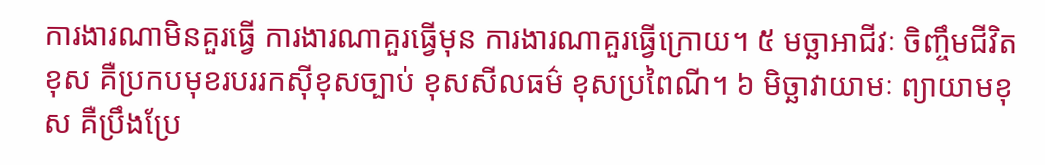ការងារណាមិនគួរធ្វើ ការងារណាគួរធ្វើមុន ការងារណាគួរធ្វើក្រោយ។ ៥ មច្ឆាអាជីវៈ ចិញ្ចឹមជីវិតខុស គឺប្រកបមុខរបររកស៊ីខុសច្បាប់ ខុសសីលធម៌ ខុសប្រពៃណី។ ៦ មិច្ឆាវាយាមៈ ព្យាយាមខុស គឺប្រឹងប្រែ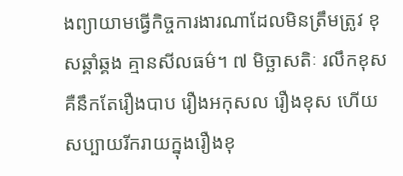ងព្យាយាមធ្វើកិច្ចការងារណាដែលមិនត្រឹមត្រូវ ខុសឆ្គាំឆ្គង គ្មានសីលធម៌។ ៧ មិច្ឆាសតិៈ រលឹកខុស គឺនឹកតែរឿងបាប រឿងអកុសល រឿងខុស ហើយសប្បាយរីករាយក្នុងរឿងខុ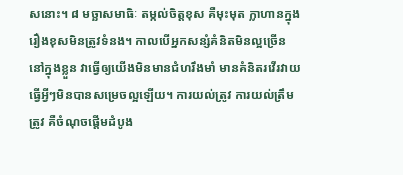សនោះ។ ៨ មច្ឆាសមាធិៈ តម្កល់ចិត្តខុស គឺមុះមុត ក្លាហានក្នុងរឿងខុសមិនត្រូវទំនង។ កាលបើអ្នកសន្សំគំនិតមិនល្អច្រើននៅក្នុងខ្លួន វាធ្វើឲ្យយើងមិនមានជំហរឹងមាំ មានគំនិតរវើរវាយ ធ្វើអ្វីៗមិនបានសម្រេចល្អឡើយ។ ការយល់ត្រូវ ការយល់ត្រឹមត្រូវ គឺចំណុចផ្ដើមដំបូង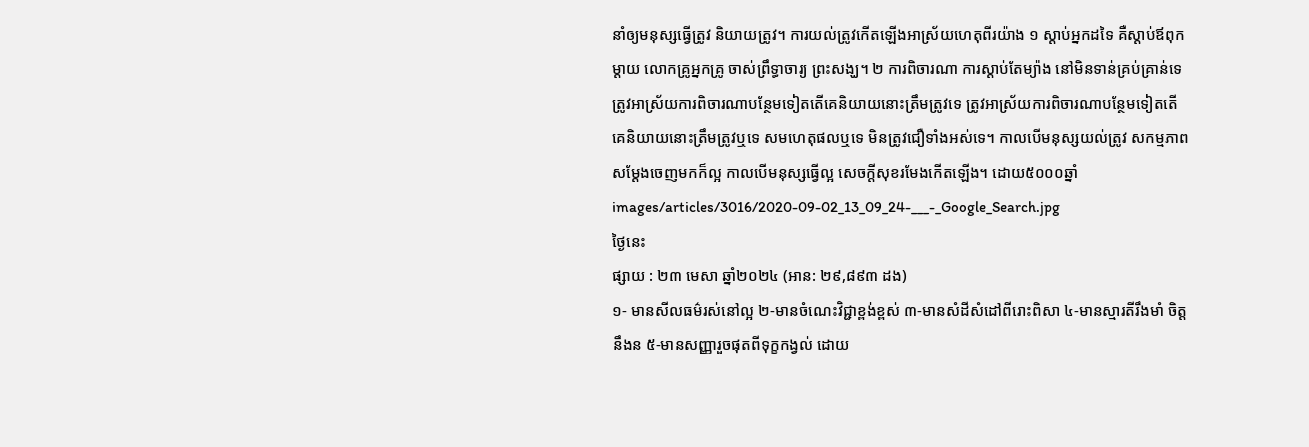នាំឲ្យមនុស្សធ្វើត្រូវ និយាយត្រូវ។ ការយល់ត្រូវកើតឡើងអាស្រ័យហេតុពីរយ៉ាង ១ ស្ដាប់អ្នកដទៃ គឺស្ដាប់ឪពុកម្ដាយ លោកគ្រូអ្នកគ្រូ ចាស់ព្រឹទ្ធាចារ្យ ព្រះសង្ឃ។ ២ ការពិចារណា ការស្ដាប់តែម្យ៉ាង នៅមិនទាន់គ្រប់គ្រាន់ទេ ត្រូវអាស្រ័យការពិចារណាបន្ថែមទៀតតើគេនិយាយនោះត្រឹមត្រូវទេ ត្រូវអាស្រ័យការពិចារណាបន្ថែមទៀតតើគេនិយាយនោះត្រឹមត្រូវឬទេ សមហេតុផលឬទេ មិនត្រូវជឿទាំងអស់ទេ។ កាលបើមនុស្សយល់ត្រូវ សកម្មភាពសម្ដែងចេញមកក៏ល្អ កាលបើមនុស្សធ្វើល្អ សេចក្ដីសុខរមែងកើតឡើង។ ដោយ៥០០០ឆ្នាំ
images/articles/3016/2020-09-02_13_09_24-___-_Google_Search.jpg
ថ្ងៃនេះ
ផ្សាយ : ២៣ មេសា ឆ្នាំ២០២៤ (អាន: ២៩,៨៩៣ ដង)
១- មានសីលធម៌រស់នៅល្អ ២-មានចំណេះវិជ្ជាខ្ពង់ខ្ពស់ ៣-មានសំដីសំដៅពីរោះពិសា ៤-មានស្មារតីរឹងមាំ ចិត្តនឹងន ៥-មានសញ្ញារួចផុតពីទុក្ខកង្វល់ ដោយ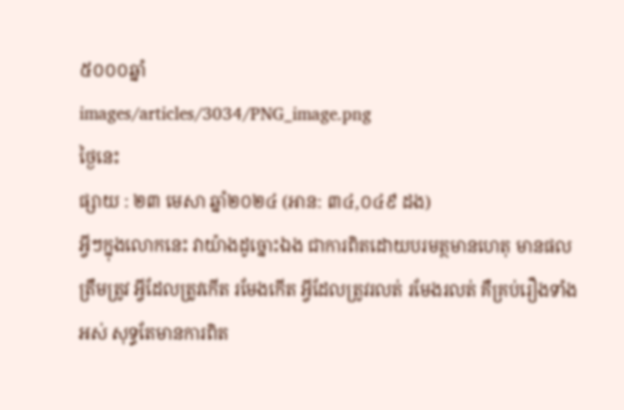៥០០០ឆ្នាំ
images/articles/3034/PNG_image.png
ថ្ងៃនេះ
ផ្សាយ : ២៣ មេសា ឆ្នាំ២០២៤ (អាន: ៣៤,០៤៩ ដង)
អ្វីៗក្នុងលោកនេះ វាយ៉ាងដូច្នោះឯង ជាការពិតដោយបរមត្ថមានហេតុ មានផលត្រឹមត្រូវ អ្វីដែលត្រូវកើត រមែងកើត អ្វីដែលត្រូវរលត់ រមែងរលត់ គឺគ្រប់រឿងទាំងអស់ សុទ្ធតែមានការពិត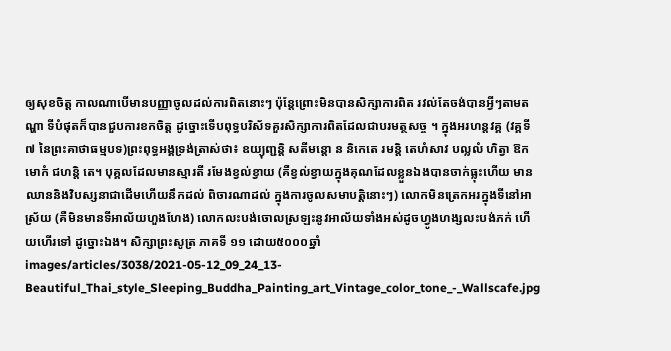ឲ្យសុខចិត្ត កាលណាបើមានបញ្ញាចូលដល់ការពិតនោះៗ ប៉ុន្តែព្រោះមិនបានសិក្សាការពិត រវល់តែចង់បានអ្វីៗតាមតណ្ហា ទីបំផុតក៏បានជួបការខកចិត្ត ដូច្នោះទើបពុទ្ធបរិស័ទគួរសិក្សាការពិតដែលជាបរមត្ថសច្ច ។ ក្នុងអរហន្តវគ្គ (វគ្គទី ៧ នៃព្រះគាថាធម្មបទ)ព្រះពុទ្ធអង្គទ្រង់ត្រាស់ថា៖ ឧយ្យុញ្ជន្តិ សតីមន្តោ ន និកេតេ រមន្តិ តេហំសាវ បល្លលំ ហិត្វា ឱកមោកំ ជហន្តិ តេ។ បុគ្គលដែលមានស្មារតី រមែងខ្វល់ខ្វាយ (គឺខ្វល់ខ្វាយក្នុងគុណដែលខ្លួនឯងបានចាក់ធ្លុះហើយ មានឈាននិងវិបស្សនាជាដើមហើយនឹកដល់ ពិចារណាដល់ ក្នុងការចូលសមាបត្តិនោះៗ) លោកមិនត្រេកអរក្នុងទីនៅអាស្រ័យ (គឺមិនមានទីអាល័យហួងហែង) លោកលះបង់ចោលស្រឡះនូវអាល័យទាំងអស់ដូចហ្វូងហង្សលះបង់ភក់ ហើយហើរទៅ ដូច្នោះឯង។ សិក្សាព្រះសូត្រ ភាគទី ១១ ដោយ៥០០០ឆ្នាំ
images/articles/3038/2021-05-12_09_24_13-Beautiful_Thai_style_Sleeping_Buddha_Painting_art_Vintage_color_tone_-_Wallscafe.jpg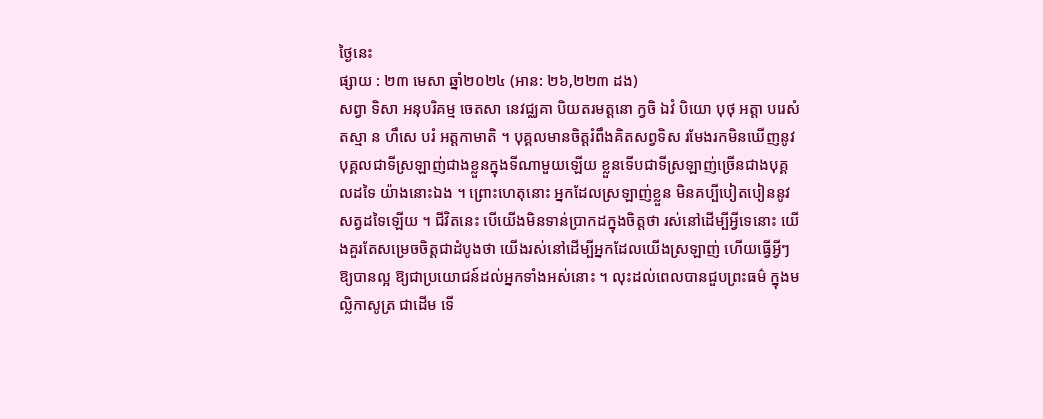ថ្ងៃនេះ
ផ្សាយ : ២៣ មេសា ឆ្នាំ២០២៤ (អាន: ២៦,២២៣ ដង)
សព្វា ទិសា អនុបរិគម្ម ចេតសា នេវជ្ឈគា បិយតរមត្តនោ ក្វចិ ឯវំ បិយោ បុថុ អត្តា បរេសំ តស្មា ន ហឹសេ បរំ អត្តកាមាតិ ។ បុគ្គលមានចិត្តរំពឹងគិតសព្វទិស រមែងរកមិនឃើញនូវបុគ្គលជាទីស្រឡាញ់ជាងខ្លួនក្នុងទីណាមួយឡើយ ខ្លួនទើបជាទីស្រឡាញ់ច្រើនជាងបុគ្គលដទៃ យ៉ាងនោះឯង ។ ព្រោះហេតុនោះ អ្នកដែលស្រឡាញ់ខ្លួន មិនគប្បីបៀតបៀននូវសត្វដទៃឡើយ ។ ជីវិតនេះ បើយើងមិនទាន់ប្រាកដក្នុងចិត្តថា រស់នៅដើម្បីអ្វីទេនោះ យើងគួរតែសម្រេចចិត្តជាដំបូងថា យើងរស់នៅដើម្បីអ្នកដែលយើងស្រឡាញ់ ហើយធ្វើអ្វីៗ ឱ្យបានល្អ ឱ្យជាប្រយោជន៍ដល់អ្នកទាំងអស់នោះ ។ លុះដល់ពេលបានជួបព្រះធម៌ ក្នុងមល្លិកាសូត្រ ជាដើម ទើ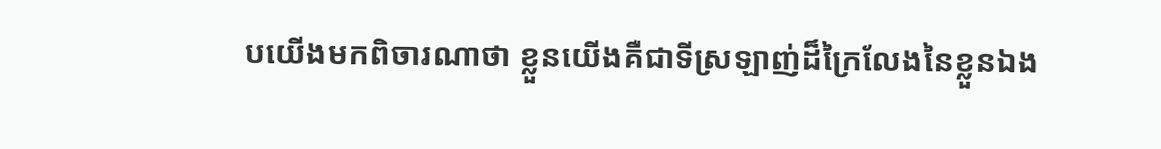បយើងមកពិចារណាថា ខ្លួនយើងគឺជាទីស្រឡាញ់ដ៏ក្រៃលែងនៃខ្លួនឯង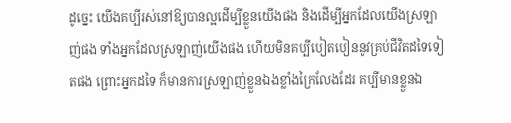ដូច្នេះ យើងគប្បីរស់នៅឱ្យបានល្អដើម្បីខ្លួនយើងផង និងដើម្បីអ្នកដែលយើងស្រឡាញ់ផង ទាំងអ្នកដែលស្រឡាញ់យើងផង ហើយមិនគប្បីបៀតបៀននូវគ្រប់ជីវិតដទៃទៀតផង ព្រោះអ្នកដទៃ ក៏មានការស្រឡាញ់ខ្លួនឯងខ្លាំងក្រៃលែងដែរ គប្បីមានខ្លួនឯ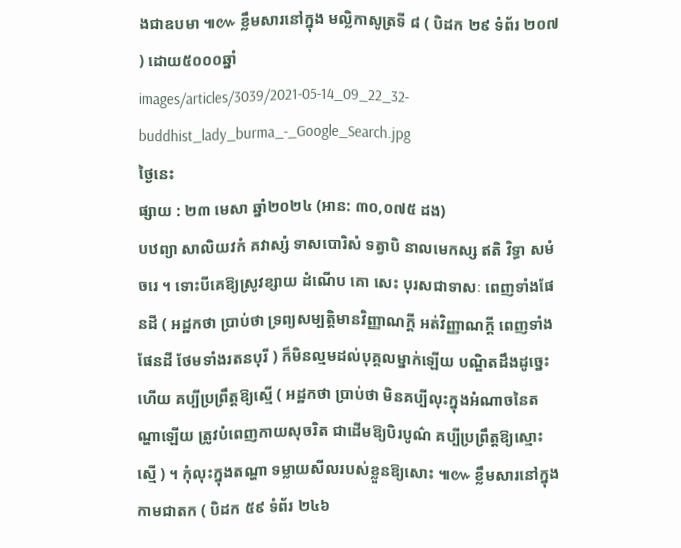ងជាឧបមា ៕៚ ខ្លឹមសារនៅក្នុង មល្លិកាសូត្រទី ៨ ( បិដក ២៩ ទំព័រ ២០៧ ) ដោយ៥០០០ឆ្នាំ
images/articles/3039/2021-05-14_09_22_32-buddhist_lady_burma_-_Google_Search.jpg
ថ្ងៃនេះ
ផ្សាយ : ២៣ មេសា ឆ្នាំ២០២៤ (អាន: ៣០,០៧៥ ដង)
បឋព្យា សាលិយវកំ គវាស្សំ ទាសបោរិសំ ទត្វាបិ នាលមេកស្ស ឥតិ វិទ្ធា សមំ ចរេ ។ ទោះបីគេឱ្យស្រូវខ្សាយ ដំណើប គោ សេះ បុរសជាទាសៈ ពេញទាំងផែនដី ( អដ្ឋកថា ប្រាប់ថា ទ្រព្យសម្បត្តិមានវិញ្ញាណក្ដី អត់វិញ្ញាណក្ដី ពេញទាំងផែនដី ថែមទាំងរតនបុរី ) ក៏មិនល្មមដល់បុគ្គលម្នាក់ឡើយ បណ្ឌិតដឹងដូច្នេះហើយ គប្បីប្រព្រឹត្តឱ្យស្មើ ( អដ្ឋកថា ប្រាប់ថា មិនគប្បីលុះក្នុងអំណាចនៃតណ្ហាឡើយ ត្រូវបំពេញកាយសុចរិត ជាដើមឱ្យបិរបូណ៌ គប្បីប្រព្រឹត្តឱ្យស្មោះស្មើ ) ។ កុំលុះក្នុងតណ្ហា ទម្លាយសីលរបស់ខ្លួនឱ្យសោះ ៕៚ ខ្លឹមសារនៅក្នុង កាមជាតក ( បិដក ៥៩ ទំព័រ ២៤៦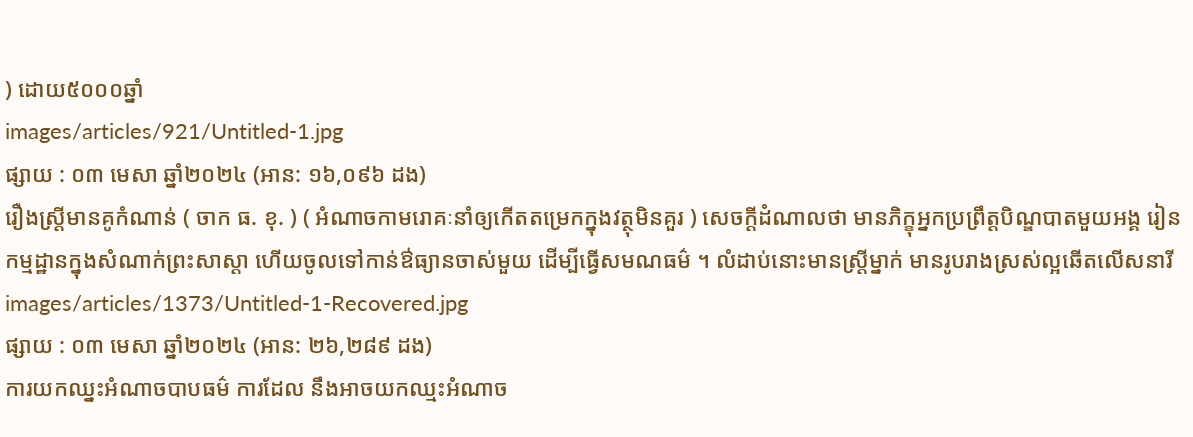) ដោយ៥០០០ឆ្នាំ
images/articles/921/Untitled-1.jpg
ផ្សាយ : ០៣ មេសា ឆ្នាំ២០២៤ (អាន: ១៦,០៩៦ ដង)
រឿងស្ត្រីមានគូកំណាន់ ( ចាក ធ. ខុ. ) ( អំណាចកាមរោគៈនាំឲ្យកើតតម្រេកក្នុងវត្ថុមិនគួរ ) សេចក្តីដំណាលថា មានភិក្ខុអ្នកប្រព្រឹត្តបិណ្ឌបាតមួយអង្គ រៀនកម្មដ្ឋានក្នុងសំណាក់ព្រះសាស្តា ហើយចូលទៅកាន់ឳធ្យានចាស់មួយ ដើម្បីធ្វើសមណធម៌ ។ លំដាប់នោះមានស្ត្រីម្នាក់ មានរូបរាងស្រស់ល្អឆើតលើសនារី
images/articles/1373/Untitled-1-Recovered.jpg
ផ្សាយ : ០៣ មេសា ឆ្នាំ២០២៤ (អាន: ២៦,២៨៩ ដង)
ការយកឈ្នះអំណាចបាបធម៌ ការដែល នឹងអាចយកឈ្មះអំណាច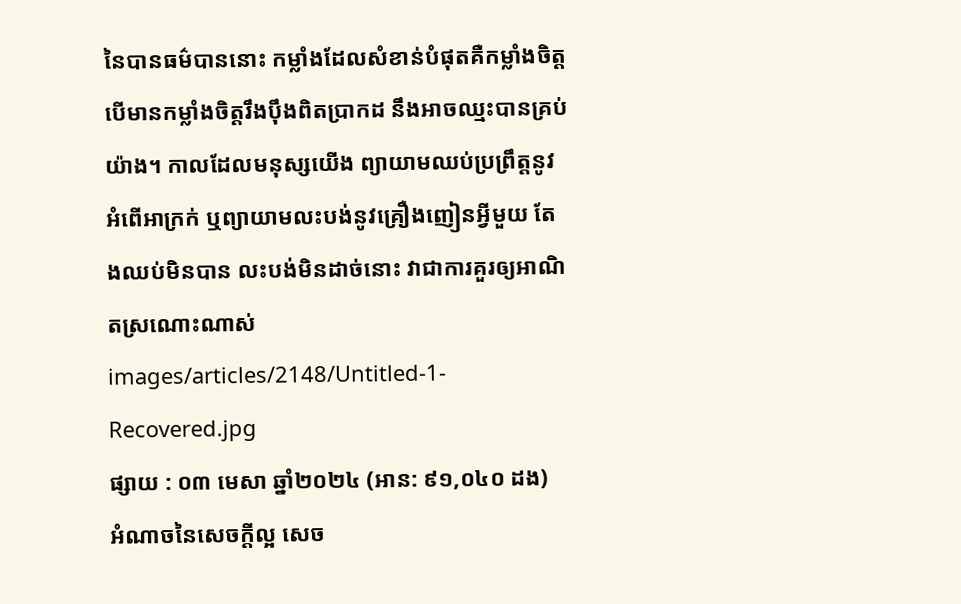នៃបានធម៌បាននោះ កម្លាំងដែលសំខាន់បំផុតគឺកម្លាំងចិត្ត បើមានកម្លាំងចិត្តរឹងប៉ឹងពិតប្រាកដ នឹងអាចឈ្មះបានគ្រប់យ៉ាង។ កាលដែលមនុស្សយើង ព្យាយាមឈប់ប្រព្រឹត្តនូវអំពើអាក្រក់ ឬព្យាយាមលះបង់នូវគ្រឿងញៀនអ្វីមួយ តែងឈប់មិនបាន លះបង់មិនដាច់នោះ វាជាការគួរឲ្យអាណិតស្រណោះណាស់
images/articles/2148/Untitled-1-Recovered.jpg
ផ្សាយ : ០៣ មេសា ឆ្នាំ២០២៤ (អាន: ៩១,០៤០ ដង)
អំណាចនៃសេចក្តីល្អ សេច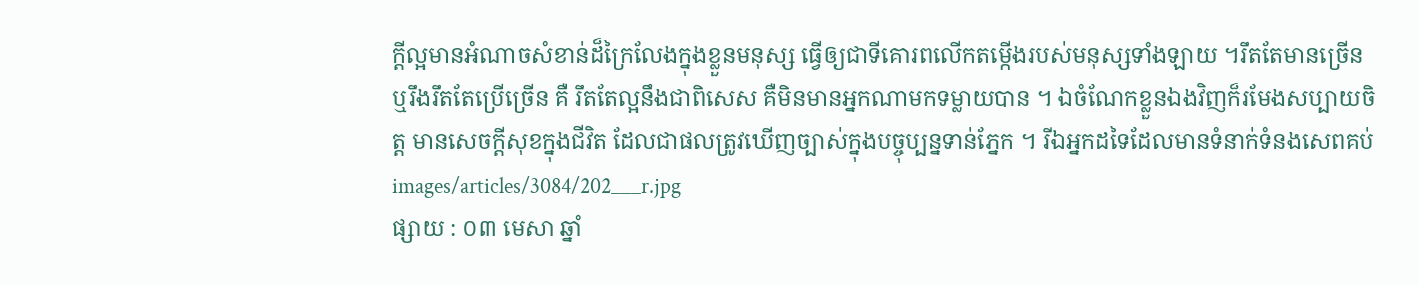ក្តីល្អមានអំណាចសំខាន់ដ៏ក្រៃលែងក្នុងខ្លួនមនុស្ស ធ្វើឲ្យជាទីគោរពលើកតម្កើងរបស់មនុស្សទាំងឡាយ ។រឹតតែមានច្រើន ឬរឹងរឹតតែប្រើច្រើន គឺ រឹតតែល្អនឹងជាពិសេស គឺមិនមានអ្នកណាមកទម្លាយបាន ។ ឯចំណែកខ្លួនឯងវិញក៏រមែងសប្បាយចិត្ត មានសេចក្តីសុខក្នុងជីវិត ដែលជាផលត្រូវឃើញច្បាស់ក្នុងបច្ចុប្បន្នទាន់ភ្នែក ។ រីឯអ្នកដទៃដែលមានទំនាក់ទំនងសេពគប់
images/articles/3084/202___r.jpg
ផ្សាយ : ០៣ មេសា ឆ្នាំ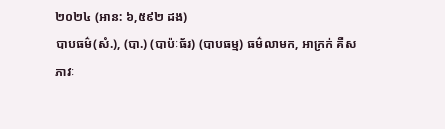២០២៤ (អាន: ៦,៥៩២ ដង)
បាបធម៌(សំ.), (បា.) (បាប៉ៈធ័រ) (បាបធម្ម) ធម៌លាមក, អាក្រក់ គឺសភាវៈ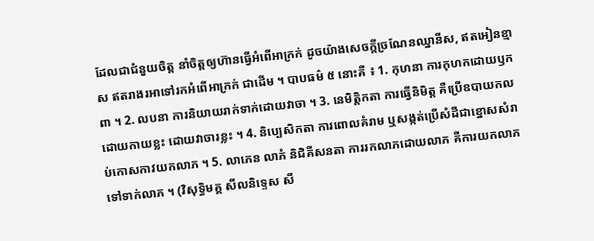ដែលជាជំនួយចិត្ត នាំចិត្តឲ្យហ៊ានធ្វើអំពើអាក្រក់ ដូចយ៉ាងសេចក្ដីច្រណែនឈ្នានីស, ឥតអៀនខ្មាស ឥតរាងរអាទៅរកអំពើអាក្រក់ ជាដើម ។ បាបធម៌ ៥ នោះគឺ ៖ 1. កុហនា ការកុហកដោយឫកពា ។ 2. លបនា ការនិយាយរាក់ទាក់ដោយវាចា ។ 3. នេមិត្តិកតា ការធ្វើនិមិត្ដ គឺប្រើឧបាយកល ដោយកាយខ្លះ ដោយវាចារខ្លះ ។ 4. និប្បេសិកតា ការពោលគំរាម ឬសង្កត់ប្រើសំដីជាខ្នោសសំរាប់កោសកាវយកលាភ ។ 5. លាភេន លាភំ និជិគីសនតា ការរកលាភដោយលាភ គឺការយកលាភទៅទាក់លាភ ។ (វិសុទ្ធិមគ្គ សីលនិទ្ទេស សី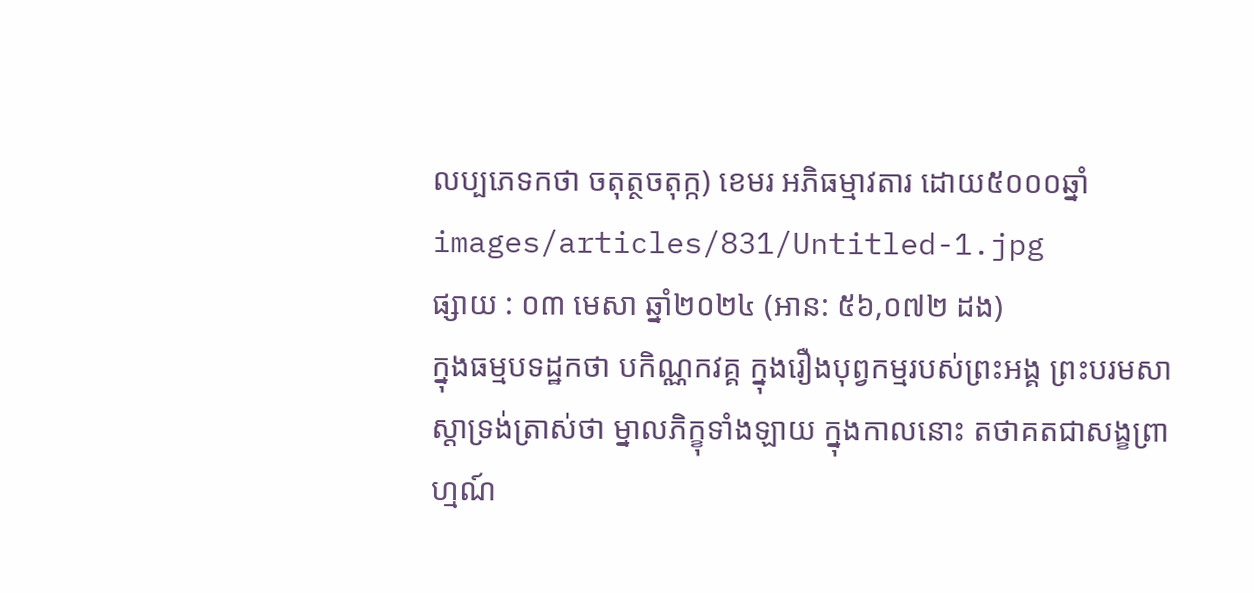លប្បភេទកថា ចតុត្ថចតុក្ក) ខេមរ អភិធម្មាវតារ ដោយ៥០០០ឆ្នាំ
images/articles/831/Untitled-1.jpg
ផ្សាយ : ០៣ មេសា ឆ្នាំ២០២៤ (អាន: ៥៦,០៧២ ដង)
ក្នុងធម្មបទដ្ឋកថា បកិណ្ណកវគ្គ ក្នុងរឿងបុព្វកម្មរបស់ព្រះអង្គ ព្រះបរមសាស្តាទ្រង់ត្រាស់ថា ម្នាលភិក្ខុទាំងឡាយ ក្នុងកាលនោះ តថាគតជាសង្ខព្រាហ្មណ៍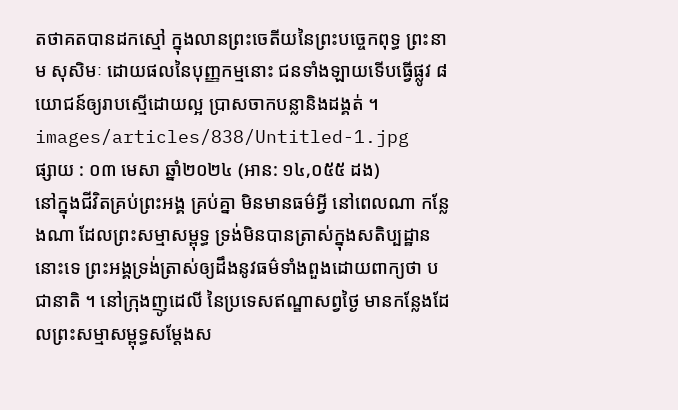តថាគតបានដកស្មៅ ក្នុងលានព្រះចេតីយនៃព្រះបច្ចេកពុទ្ធ ព្រះនាម សុសិមៈ ដោយផលនៃបុញ្ញកម្មនោះ ជនទាំងឡាយទើបធ្វើផ្លូវ ៨ យោជន៍ឲ្យរាបស្មើដោយល្អ ប្រាសចាកបន្លានិងដង្គត់ ។
images/articles/838/Untitled-1.jpg
ផ្សាយ : ០៣ មេសា ឆ្នាំ២០២៤ (អាន: ១៤,០៥៥ ដង)
នៅក្នុងជីវិតគ្រប់ព្រះអង្គ គ្រប់គ្នា មិនមានធម៌អ្វី នៅពេលណា កន្លែងណា ដែលព្រះសម្មាសម្ពុទ្ធ ទ្រង់មិនបានត្រាស់ក្នុងសតិប្បដ្ឋាននោះទេ ព្រះអង្គទ្រង់ត្រាស់ឲ្យដឹងនូវធម៌ទាំងពួងដោយពាក្យថា បជានាតិ ។ នៅក្រុងញូដេលី នៃប្រទេសឥណ្ឌាសព្វថ្ងៃ មានកន្លែងដែលព្រះសម្មាសម្ពុទ្ធសម្តែងស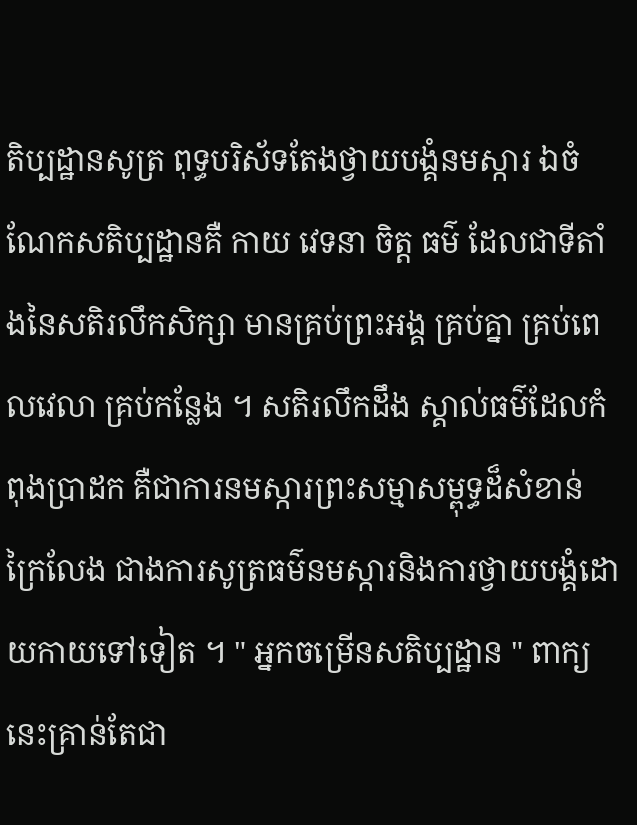តិប្បដ្ឋានសូត្រ ពុទ្ធបរិស័ទតែងថ្វាយបង្គំនមស្ការ ឯចំណែកសតិប្បដ្ឋានគឺ កាយ វេទនា ចិត្ត ធម៌ ដែលជាទីតាំងនៃសតិរលឹកសិក្សា មានគ្រប់ព្រះអង្គ គ្រប់គ្នា គ្រប់ពេលវេលា គ្រប់កន្លែង ។ សតិរលឹកដឹង ស្គាល់ធម៌ដែលកំពុងប្រាដក គឺជាការនមស្ការព្រះសម្មាសម្ពុទ្ធដ៏សំខាន់ក្រៃលែង ជាងការសូត្រធម៌នមស្ការនិងការថ្វាយបង្គំដោយកាយទៅទៀត ។ " អ្នកចម្រើនសតិប្បដ្ឋាន " ពាក្យនេះគ្រាន់តែជា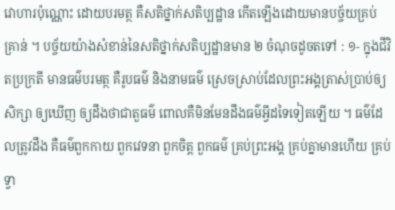វោហារប៉ុណ្ណោះ ដោយបរមត្ថ គឺសតិថ្នាក់សតិប្បដ្ឋាន កើតឡើងដោយមានបច្ច័យគ្រប់គ្រាន់ ។ បច្ច័យយ៉ាងសំខាន់នៃសតិថ្នាក់សតិប្បដ្ឋានមាន ២ ចំណុចដូចតទៅ : ១- ក្នុងជីវិតប្រក្រតី មានធម៌បរមត្ថ គឺរូបធម៌ និងនាមធម៌ ស្រេចស្រាប់ដែលព្រះអង្គត្រាស់ប្រាប់ឲ្យសិក្សា ឲ្យឃើញ ឲ្យដឹងថាជាតួធម៌ ពោលគឺមិនមែនដឹងធម៌អ្វីដទៃទៀតឡើយ ។ ធម៌ដែលត្រូវដឹង គឺធម៌ពួកកាយ ពួកវេទនា ពួកចិត្ត ពួកធម៌ គ្រប់ព្រះអង្គ គ្រប់គ្នាមានហើយ គ្រប់ទ្វា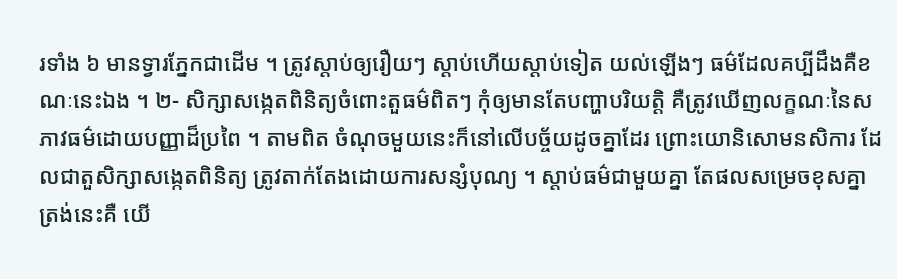រទាំង ៦ មានទ្វារភ្នែកជាដើម ។ ត្រូវស្តាប់ឲ្យរឿយៗ ស្តាប់ហើយស្តាប់ទៀត យល់ឡើងៗ ធម៌ដែលគប្បីដឹងគឺខណៈនេះឯង ។ ២- សិក្សាសង្កេតពិនិត្យចំពោះតួធម៌ពិតៗ កុំឲ្យមានតែបញ្ហាបរិយត្តិ គឺត្រូវឃើញលក្ខណៈនៃសភាវធម៌ដោយបញ្ញាដ៏ប្រពៃ ។ តាមពិត ចំណុចមួយនេះក៏នៅលើបច្ច័យដូចគ្នាដែរ ព្រោះយោនិសោមនសិការ ដែលជាតួសិក្សាសង្កេតពិនិត្យ ត្រូវតាក់តែងដោយការសន្សំបុណ្យ ។ ស្តាប់ធម៌ជាមួយគ្នា តែផលសម្រេចខុសគ្នា ត្រង់នេះគឺ យើ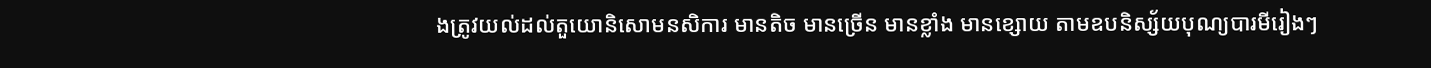ងត្រូវយល់ដល់តួយោនិសោមនសិការ មានតិច មានច្រើន មានខ្លាំង មានខ្សោយ តាមឧបនិស្ស័យបុណ្យបារមីរៀងៗ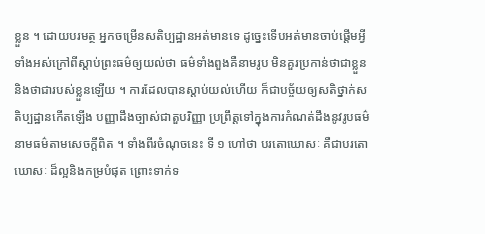ខ្លួន ។ ដោយបរមត្ថ អ្នកចម្រើនសតិប្បដ្ឋានអត់មានទេ ដូច្នេះទើបអត់មានចាប់ផ្តើមអ្វីទាំងអស់ក្រៅពីស្តាប់ព្រះធម៌ឲ្យយល់ថា ធម៌ទាំងពួងគឺនាមរូប មិនគួរប្រកាន់ថាជាខ្លួននិងថាជារបស់ខ្លួនឡើយ ។ ការដែលបានស្តាប់យល់ហើយ ក៏ជាបច្ច័យឲ្យសតិថ្នាក់សតិប្បដ្ឋានកើតឡើង បញ្ញាដឹងច្បាស់ជាតួបរិញ្ញា ប្រព្រឹត្តទៅក្នុងការកំណត់ដឹងនូវរូបធម៌ នាមធម៌តាមសេចក្តីពិត ។ ទាំងពីរចំណុចនេះ ទី ១ ហៅថា បរតោឃោសៈ គឺជាបរតោឃោសៈ ដ៏ល្អនិងកម្របំផុត ព្រោះទាក់ទ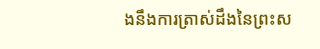ងនឹងការត្រាស់ដឹងនៃព្រះស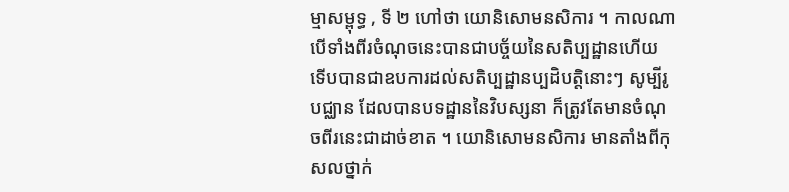ម្មាសម្ពុទ្ធ , ទី ២ ហៅថា យោនិសោមនសិការ ។ កាលណាបើទាំងពីរចំណុចនេះបានជាបច្ច័យនៃសតិប្បដ្ឋានហើយ ទើបបានជាឧបការដល់សតិប្បដ្ឋានប្បដិបត្តិនោះៗ សូម្បីរូបជ្ឈាន ដែលបានបទដ្ឋាននៃវិបស្សនា ក៏ត្រូវតែមានចំណុចពីរនេះជាដាច់ខាត ។ យោនិសោមនសិការ មានតាំងពីកុសលថ្នាក់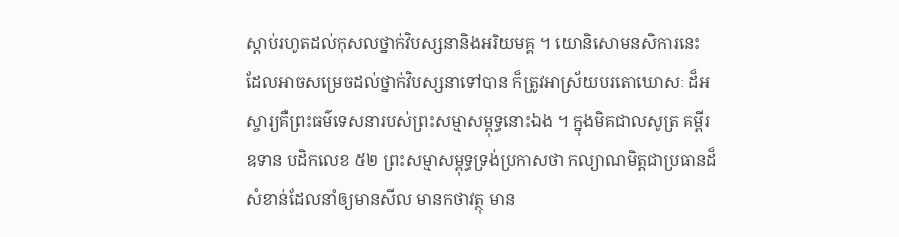ស្តាប់រហូតដល់កុសលថ្នាក់វិបស្សនានិងអរិយមគ្គ ។ យោនិសោមនសិការនេះ ដែលអាចសម្រេចដល់ថ្នាក់វិបស្សនាទៅបាន ក៏ត្រូវអាស្រ័យបរតោឃោសៈ ដ៏អស្ចារ្យគឺព្រះធម៌ទេសនារបស់ព្រះសម្មាសម្ពុទ្ធនោះឯង ។ ក្នុងមិគជាលសូត្រ គម្ពីរឧទាន បដិកលេខ ៥២ ព្រះសម្មាសម្ពុទ្ធទ្រង់ប្រកាសថា កល្យាណមិត្តជាប្រធានដ៏សំខាន់ដែលនាំឲ្យមានសីល មានកថាវត្ថុ មាន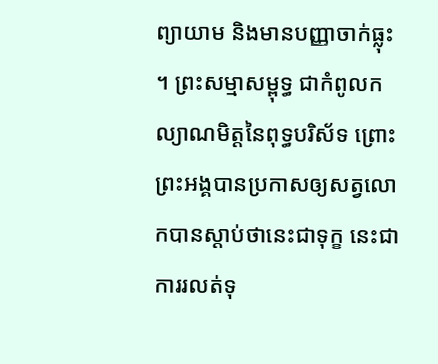ព្យាយាម និងមានបញ្ញាចាក់ធ្លុះ ។ ព្រះសម្មាសម្ពុទ្ធ ជាកំពូលកល្យាណមិត្តនៃពុទ្ធបរិស័ទ ព្រោះព្រះអង្គបានប្រកាសឲ្យសត្វលោកបានស្តាប់ថានេះជាទុក្ខ នេះជាការរលត់ទុ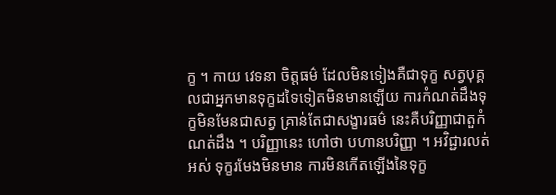ក្ខ ។ កាយ វេទនា ចិត្តធម៌ ដែលមិនទៀងគឺជាទុក្ខ សត្វបុគ្គលជាអ្នកមានទុក្ខដទៃទៀតមិនមានឡើយ ការកំណត់ដឹងទុក្ខមិនមែនជាសត្វ គ្រាន់តែជាសង្ខារធម៌ នេះគឺបរិញ្ញាជាតួកំណត់ដឹង ។ បរិញ្ញានេះ ហៅថា បហានបរិញ្ញា ។ អវិជ្ជារលត់អស់ ទុក្ខរមែងមិនមាន ការមិនកើតឡើងនៃទុក្ខ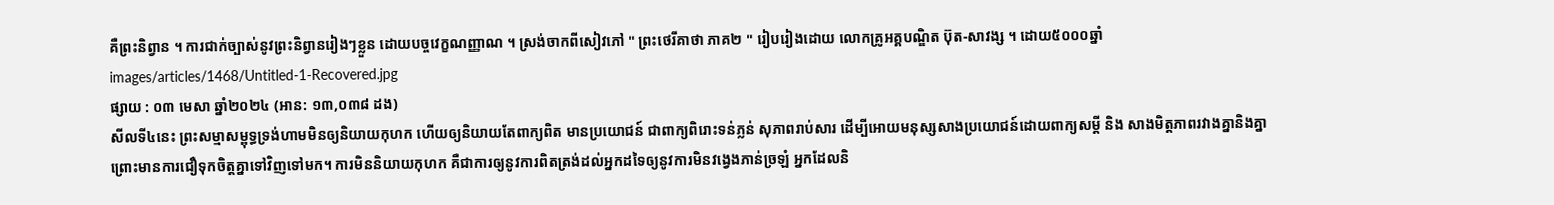គឺព្រះនិព្វាន ។ ការជាក់ច្បាស់នូវព្រះនិព្វានរៀងៗខ្លួន ដោយបច្ចវេក្ខណញ្ញាណ ។ ស្រង់ចាកពីសៀវភៅ " ព្រះថេរីគាថា ភាគ២ " រៀបរៀងដោយ លោកគ្រូអគ្គបណ្ឌិត ប៊ុត-សាវង្ស ។ ដោយ៥០០០ឆ្នាំ
images/articles/1468/Untitled-1-Recovered.jpg
ផ្សាយ : ០៣ មេសា ឆ្នាំ២០២៤ (អាន: ១៣,០៣៨ ដង)
សីលទី៤នេះ ព្រះសម្មាសម្ពុទ្ធទ្រង់ហាមមិនឲ្យនិយាយកុហក ហើយឲ្យនិយាយតែពាក្យពិត មានប្រយោជន៍ ជាពាក្យពិរោះទន់ភ្លន់ សុភាពរាប់សារ ដើម្បីអោយមនុស្សសាងប្រយោជន៍ដោយពាក្យសម្ដី និង សាងមិត្តភាពរវាងគ្នានិងគ្នា ព្រោះមានការជឿទុកចិត្តគ្នាទៅវិញទៅមក។ ការមិននិយាយកុហក គឺជាការឲ្យនូវការពិតត្រង់ដល់អ្នកដទៃឲ្យនូវការមិនវង្វេងភាន់ច្រឡំ អ្នកដែលនិ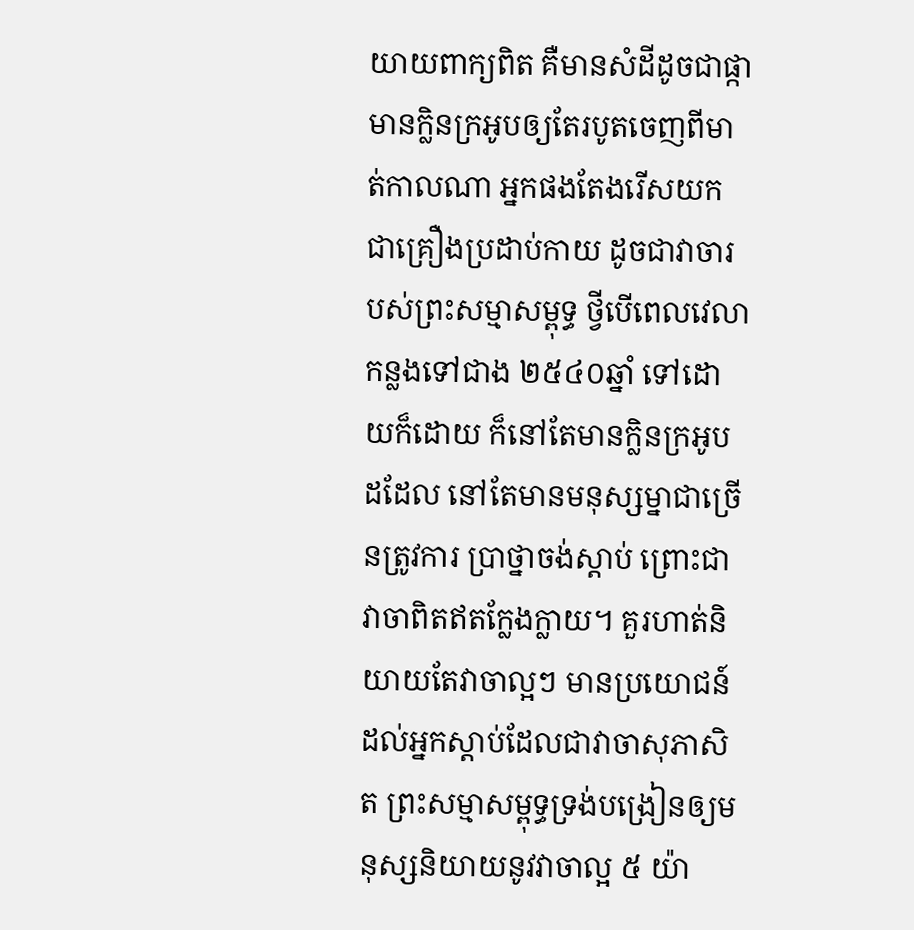យាយពាក្យពិត គឺមានសំដីដូចជាផ្កាមានក្លិនក្រអូបឲ្យតែរបូតចេញពីមាត់កាលណា អ្នកផងតែងរើសយកជាគ្រឿងប្រដាប់កាយ ដូចជាវាចារបស់ព្រះសម្មាសម្ពុទ្ធ ថ្វីបើពេលវេលាកន្លងទៅជាង ២៥៤០ឆ្នាំ ទៅដោយក៏ដោយ ក៏នៅតែមានក្លិនក្រអូបដដែល នៅតែមានមនុស្សម្នាជាច្រើនត្រូវការ ប្រាថ្នាចង់ស្ដាប់ ព្រោះជាវាចាពិតឥតក្លែងក្លាយ។ គួរហាត់និយាយតែវាចាល្អៗ មានប្រយោជន៍ដល់អ្នកស្ដាប់ដែលជាវាចាសុភាសិត ព្រះសម្មាសម្ពុទ្ធទ្រង់បង្រៀនឲ្យមនុស្សនិយាយនូវវាចាល្អ ៥ យ៉ា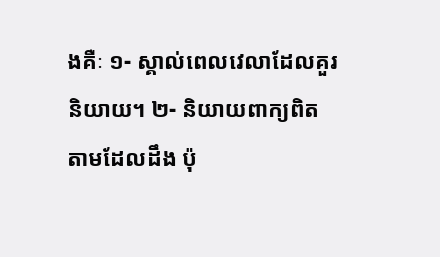ងគឺៈ ១- ស្គាល់ពេលវេលាដែលគួរនិយាយ។ ២- និយាយពាក្យពិតតាមដែលដឹង ប៉ុ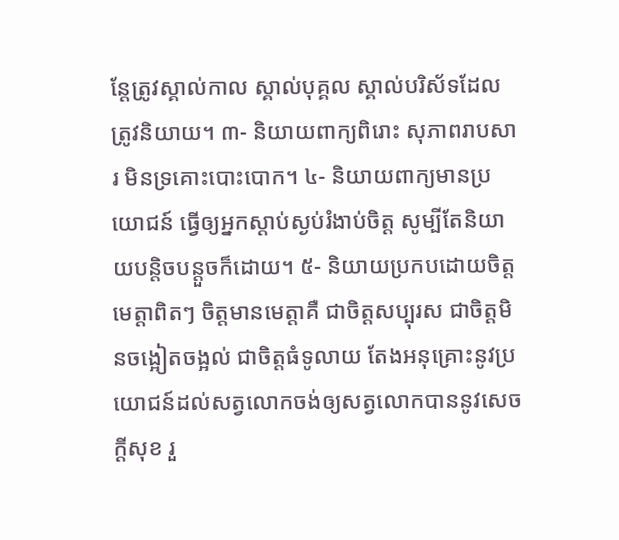ន្តែត្រូវស្គាល់កាល ស្គាល់បុគ្គល ស្គាល់បរិស័ទដែល ត្រូវនិយាយ។ ៣- និយាយពាក្យពិរោះ សុភាពរាបសារ មិនទ្រគោះបោះបោក។ ៤- និយាយពាក្យមានប្រយោជន៍ ធ្វើឲ្យអ្នកស្ដាប់ស្ងប់រំងាប់ចិត្ត សូម្បីតែនិយាយបន្តិចបន្តួចក៏ដោយ។ ៥- និយាយប្រកបដោយចិត្តមេត្តាពិតៗ ចិត្តមានមេត្តាគឺ ជាចិត្តសប្បុរស ជាចិត្តមិនចង្អៀតចង្អល់ ជាចិត្តធំទូលាយ តែងអនុគ្រោះនូវប្រយោជន៍ដល់សត្វលោកចង់ឲ្យសត្វលោកបាននូវសេចក្ដីសុខ រួ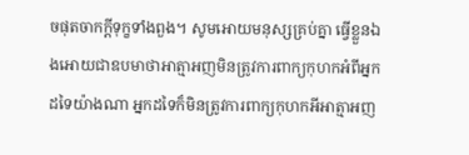ចផុតចាកក្ដីទុក្ខទាំងពួង។ សូមអោយមនុស្សគ្រប់គ្នា ធ្វើខ្លួនឯងអោយជាឧបមាថាអាត្មាអញមិនត្រូវការពាក្យកុហកអំពីអ្នកដទៃយ៉ាងណា អ្នកដទៃក៏មិនត្រូវការពាក្យកុហកអីអាត្មាអញ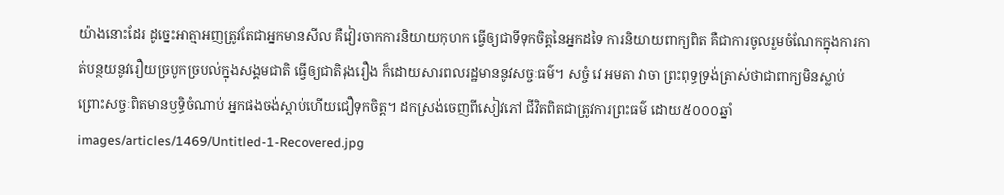យ៉ាងនោះដែរ ដូច្នេះអាត្មាអញត្រូវតែជាអ្នកមានសីល គឺវៀរចាកការនិយាយកុហក ធ្វើឲ្យជាទីទុកចិត្តនៃអ្នកដទៃ ការនិយាយពាក្យពិត គឺជាការចូលរួមចំណែកក្នុងការកាត់បន្ថយនូវរឿយច្របូកច្របល់ក្នុងសង្គមជាតិ ធ្វើឲ្យជាតិរុងរឿង ក៏ដោយសារពលរដ្ឋមាននូវសច្ចៈធម៌។ សច្ចំ វេ អមតា វាចា ព្រះពុទ្ធទ្រង់ត្រាស់ថាជាពាក្យមិនស្លាប់ព្រោះសច្ចៈពិតមានឫទ្ធិចំណាប់ អ្នកផងចង់ស្ដាប់ហើយជឿទុកចិត្ត។ ដកស្រង់ចេញពីសៀវភៅ ជីវិតពិតជាត្រូវការព្រះធម៌ ដោយ៥០០០ឆ្នាំ
images/articles/1469/Untitled-1-Recovered.jpg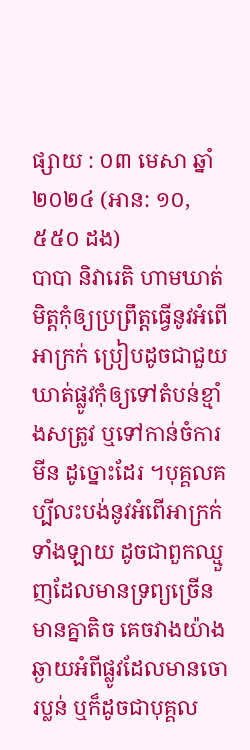ផ្សាយ : ០៣ មេសា ឆ្នាំ២០២៤ (អាន: ១០,៥៥០ ដង)
បាបា និវារេតិ ហាមឃាត់មិត្តកុំឲ្យប្រព្រឹត្តធ្វើនូវអំពើអាក្រក់ ប្រៀបដូចជាជួយឃាត់ផ្លូវកុំឲ្យទៅតំបន់ខ្មាំងសត្រូវ ឬទៅកាន់ចំការមីន ដូច្នោះដែរ ។បុគ្គលគប្បីលះបង់នូវអំពើអាក្រក់ទាំងឡាយ ដូចជាពួកឈ្មួញដែលមានទ្រព្យច្រើន មានគ្នាតិច គេចវាងយ៉ាងឆ្ងាយអំពីផ្លូវដែលមានចោរប្លន់ ឬក៏ដូចជាបុគ្គល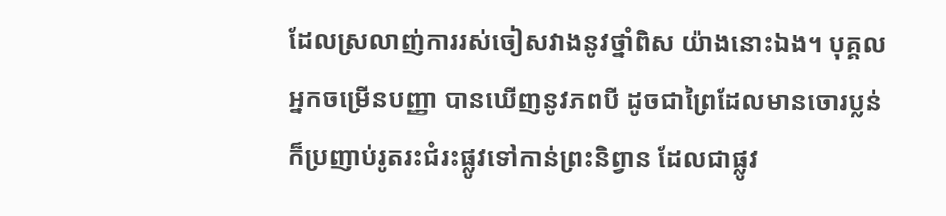ដែលស្រលាញ់ការរស់ចៀសវាងនូវថ្នាំពិស យ៉ាងនោះឯង។ បុគ្គលអ្នកចម្រើនបញ្ញា បានឃើញនូវភពបី ដូចជាព្រៃដែលមានចោរប្លន់ ក៏ប្រញាប់រូតរះជំរះផ្លូវទៅកាន់ព្រះនិព្វាន ដែលជាផ្លូវ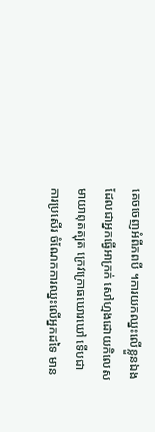គេចចេញអំពីភពបី ។ការយកឈ្នះលើខ្លួនឯង ដែលជាអ្នកធ្វើអាក្រក់ សៅហ្មងដោយកិលេស មាយាពុតត្បុត ក្រេវក្រោធឃោរឃៅ ទើបជាការប្រសើរ ចំណែកការឈ្នះលើអ្នកដទៃ មាន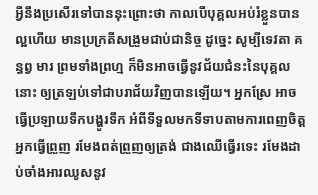អ្វីនឹងប្រសើរទៅបាននុះព្រោះថា កាលបើបុគ្គលអប់រំខ្លួនបានល្អហើយ មានប្រក្រតីសង្រួមជាប់ជានិច្ច ដូច្នេះ សូម្បីទេវតា គន្ធព្វ មារ ព្រមទាំងព្រហ្ម ក៏មិនអាចធ្វើនូវជ័យជំនះនៃបុគ្គលនោះ ឲ្យត្រឡប់ទៅជាបរាជ័យវិញបានឡើយ។ អ្នកស្រែ អាចធ្វើប្រឡាយទឹកបង្ហូរទឹក អំពីទីទួលមកទីទាបតាមការពេញចិត្ត អ្នកធ្វើព្រួញ រមែងពត់ព្រួញឲ្យត្រង់ ជាងឈើធ្វើរទេះ រមែងដាប់ចាំងអារឈូសនូវ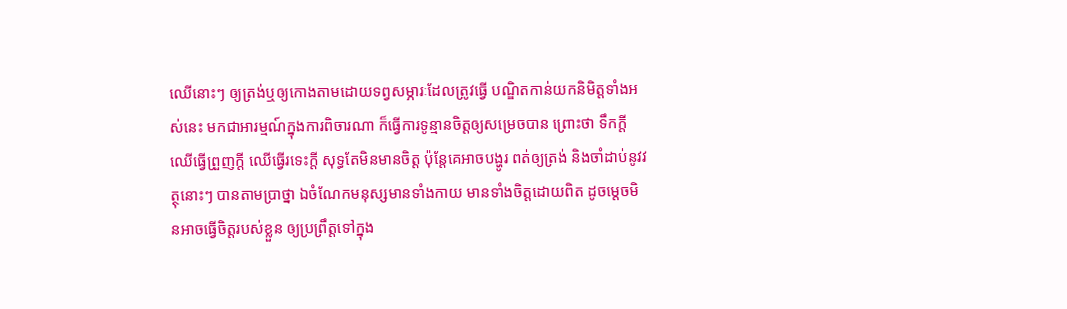ឈើនោះៗ ឲ្យត្រង់ឬឲ្យកោងតាមដោយទព្វសម្ភារៈដែលត្រូវធ្វើ បណ្ឌិតកាន់យកនិមិត្តទាំងអស់នេះ មកជាអារម្មណ៍ក្នុងការពិចារណា ក៏ធ្វើការទូន្មានចិត្តឲ្យសម្រេចបាន ព្រោះថា ទឹកក្ដី ឈើធ្វើព្រួញក្ដី ឈើធ្វើរទេះក្ដី សុទ្ធតែមិនមានចិត្ត ប៉ុន្តែគេអាចបង្ហូរ ពត់ឲ្យត្រង់ និងចាំដាប់នូវវត្ថុនោះៗ បានតាមប្រាថ្នា ឯចំណែកមនុស្សមានទាំងកាយ មានទាំងចិត្តដោយពិត ដូចម្តេចមិនអាចធ្វើចិត្តរបស់ខ្លួន ឲ្យប្រព្រឹត្តទៅក្នុង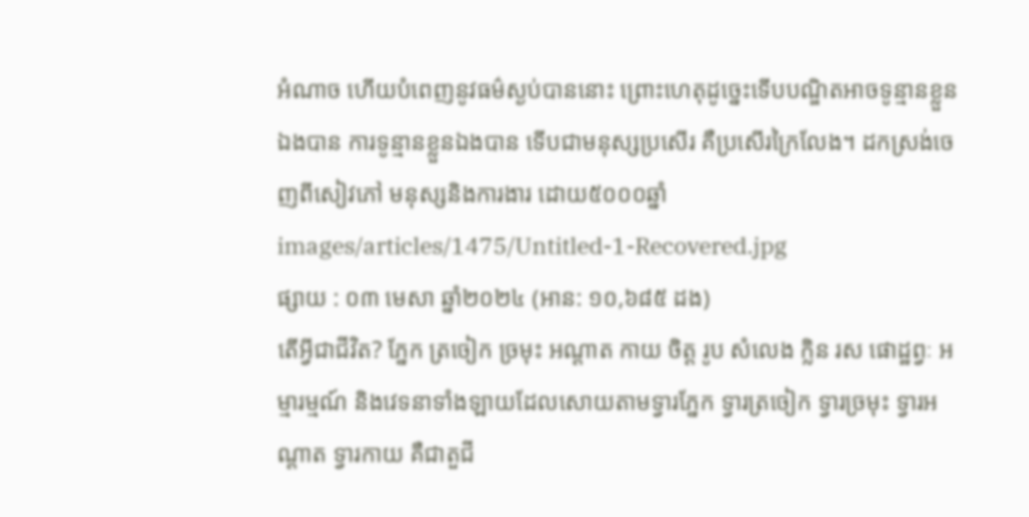អំណាច ហើយបំពេញនូវធម៌ស្ងប់បាននោះ ព្រោះហេតុដូច្នេះទើបបណ្ឌិតអាចទូន្មានខ្លួនឯងបាន ការទូន្មានខ្លួនឯងបាន ទើបជាមនុស្សប្រសើរ គឺប្រសើរក្រៃលែង។ ដកស្រង់ចេញពីសៀវភៅ មនុស្សនិងការងារ ដោយ៥០០០ឆ្នាំ
images/articles/1475/Untitled-1-Recovered.jpg
ផ្សាយ : ០៣ មេសា ឆ្នាំ២០២៤ (អាន: ១០,៦៨៥ ដង)
តើអ្វីជាជីវិត? ភ្នែក ត្រចៀក ច្រមុះ អណ្ដាត កាយ ចិត្ត រូប សំលេង ក្លិន រស ផោដ្ឋព្វៈ អម្មារម្មណ៍ និងវេទនាទាំងឡាយដែលសោយតាមទ្វារភ្នែក ទ្វារត្រចៀក ទ្វារច្រមុះ ទ្វារអណ្ដាត ទ្វារកាយ គឺជាតួជី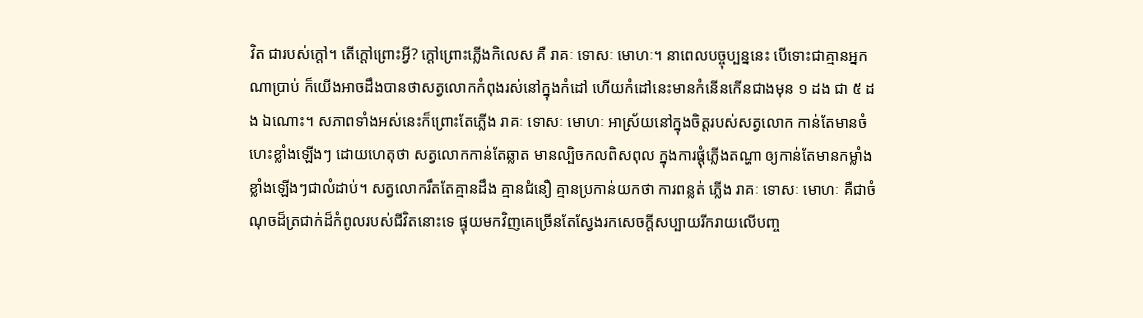វិត ជារបស់ក្ដៅ។ តើក្ដៅព្រោះអ្វី? ក្ដៅព្រោះភ្លើងកិលេស គឺ រាគៈ ទោសៈ មោហៈ។ នាពេលបច្ចុប្បន្ននេះ បើទោះជាគ្មានអ្នកណាប្រាប់ ក៏យើងអាចដឹងបានថាសត្វលោកកំពុងរស់នៅក្នុងកំដៅ ហើយកំដៅនេះមានកំនើនកើនជាងមុន ១ ដង ជា ៥ ដង ឯណោះ។ សភាពទាំងអស់នេះក៏ព្រោះតែភ្លើង រាគៈ ទោសៈ មោហៈ អាស្រ័យនៅក្នុងចិត្តរបស់សត្វលោក កាន់តែមានចំហេះខ្លាំងឡើងៗ ដោយហេតុថា សត្វលោកកាន់តែឆ្លាត មានល្បិចកលពិសពុល ក្នុងការផ្ដុំភ្លើងតណ្ហា ឲ្យកាន់តែមានកម្លាំងខ្លាំងឡើងៗជាលំដាប់។ សត្វលោករឹតតែគ្មានដឹង គ្មានជំនឿ គ្មានប្រកាន់យកថា ការពន្លត់ ភ្លើង រាគៈ ទោសៈ មោហៈ គឺជាចំណុចដ៏ត្រជាក់ដ៏កំពូលរបស់ជីវិតនោះទេ ផ្ទុយមកវិញគេច្រើនតែស្វែងរកសេចក្ដីសប្បាយរីករាយលើបញ្ច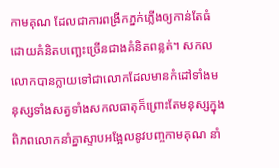កាមគុណ ដែលជាការពង្រីកភ្នក់ភ្លើងឲ្យកាន់តែធំ ដោយគំនិតបញ្ឆេះច្រើនជាងគំនិតពន្លត់។ សកលលោកបានក្លាយទៅជាលោកដែលមានកំដៅទាំងមនុស្សទាំងសត្វទាំងសកលធាតុក៏ព្រោះតែមនុស្សក្នុងពិភពលោកនាំគ្នាស្ទាបអង្អែលនូវបញ្ចកាមគុណ នាំ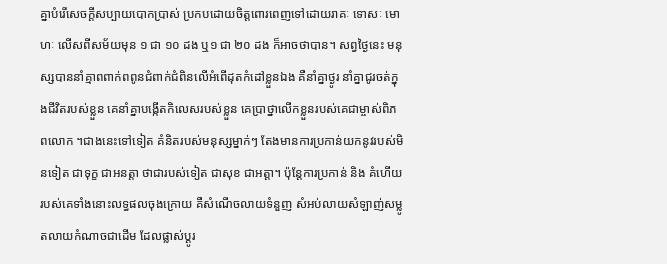គ្នាបំរើសេចក្ដីសប្បាយបោកប្រាស់ ប្រកបដោយចិត្តពោរពេញទៅដោយរាគៈ ទោសៈ មោហៈ លើសពីសម័យមុន ១ ជា ១០ ដង ឬ១ ជា ២០ ដង ក៏អាចថាបាន។ សព្វថ្ងៃនេះ មនុស្សបាននាំគ្មាពពាក់ពពូនជំពាក់ជំពិនលើអំពើដុតកំដៅខ្លួនឯង គឺនាំគ្នាថ្ងូរ នាំគ្នាជូរចត់ក្នុងជីវិតរបស់ខ្លួន គេនាំគ្នាបង្កើតកិលេសរបស់ខ្លួន គេប្រាថ្នាលើកខ្លួនរបស់គេជាម្ចាស់ពិភពលោក ។ជាងនេះទៅទៀត គំនិតរបស់មនុស្សម្នាក់ៗ តែងមានការប្រកាន់យកនូវរបស់មិនទៀត ជាទុក្ខ ជាអនត្តា ថាជារបស់ទៀត ជាសុខ ជាអត្តា។ ប៉ុន្តែការប្រកាន់ និង គំហើយរបស់គេទាំងនោះលទ្ធផលចុងក្រោយ គឺសំណើចលាយទំនួញ សំអប់លាយសំឡាញ់សម្លូតលាយកំណាចជាដើម ដែលផ្លាស់ប្ដូរ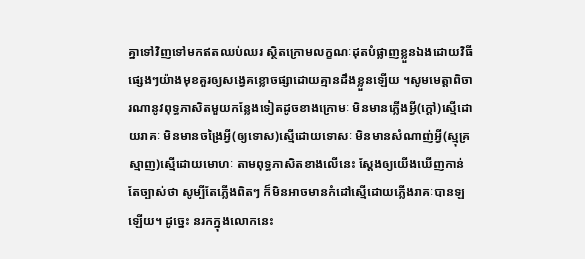គ្នាទៅវិញទៅមកឥតឈប់ឈរ ស្ថិតក្រោមលក្ខណៈដុតបំផ្លាញខ្លួនឯងដោយវិធីផ្សេងៗយ៉ាងមុខគួរឲ្យសង្វេគខ្លោចផ្សាដោយគ្មានដឹងខ្លួនឡើយ ។សូមមេត្តាពិចារណានូវពុទ្ធភាសិតមួយកន្លែងទៀតដូចខាងក្រោមៈ មិនមានភ្លើងអ្វី(ក្ដៅ)ស្មើដោយរាគៈ មិនមានចង្រៃអ្វី(ឲ្យទោស)ស្មើដោយទោសៈ មិនមានសំណាញ់អ្វី(ស្មុគ្រស្មាញ)ស្មើដោយមោហៈ តាមពុទ្ធភាសិតខាងលើនេះ ស្ដែងឲ្យយើងឃើញកាន់តែច្បាស់ថា សូម្បីតែភ្លើងពិតៗ ក៏មិនអាចមានកំដៅស្មើដោយភ្លើងរាគៈបានឡឡើយ។ ដូច្នេះ នរកក្នុងលោកនេះ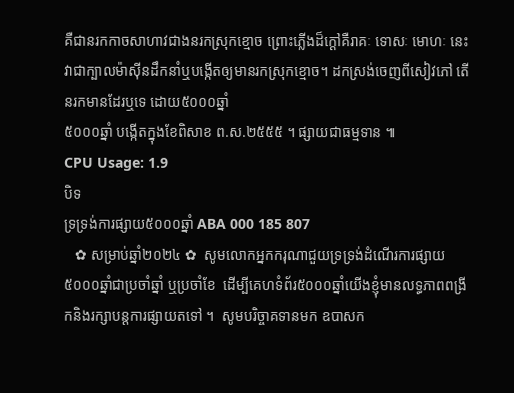គឺជានរកកាចសាហាវជាងនរកស្រុកខ្មោច ព្រោះភ្លើងដ៏ក្ដៅគឺរាគៈ ទោសៈ មោហៈ នេះវាជាក្បាលម៉ាស៊ីនដឹកនាំឬបង្កើតឲ្យមានរកស្រុកខ្មោច។ ដកស្រង់ចេញពីសៀវភៅ តើនរកមានដែរឬទេ ដោយ៥០០០ឆ្នាំ
៥០០០ឆ្នាំ បង្កើតក្នុងខែពិសាខ ព.ស.២៥៥៥ ។ ផ្សាយជាធម្មទាន ៕
CPU Usage: 1.9
បិទ
ទ្រទ្រង់ការផ្សាយ៥០០០ឆ្នាំ ABA 000 185 807
   ✿ សម្រាប់ឆ្នាំ២០២៤ ✿  សូមលោកអ្នកករុណាជួយទ្រទ្រង់ដំណើរការផ្សាយ៥០០០ឆ្នាំជាប្រចាំឆ្នាំ ឬប្រចាំខែ  ដើម្បីគេហទំព័រ៥០០០ឆ្នាំយើងខ្ញុំមានលទ្ធភាពពង្រីកនិងរក្សាបន្តការផ្សាយតទៅ ។  សូមបរិច្ចាគទានមក ឧបាសក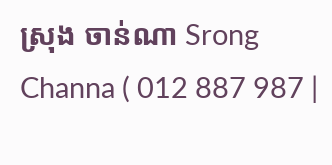ស្រុង ចាន់ណា Srong Channa ( 012 887 987 |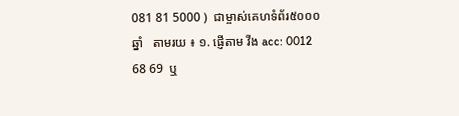081 81 5000 )  ជាម្ចាស់គេហទំព័រ៥០០០ឆ្នាំ   តាមរយ ៖ ១. ផ្ញើតាម វីង acc: 0012 68 69  ឬ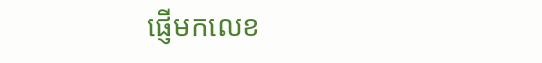ផ្ញើមកលេខ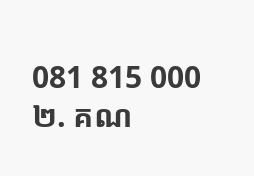081 815 000 ២. គណ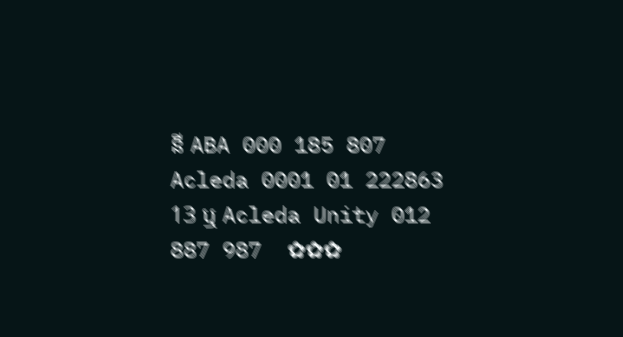នី ABA 000 185 807 Acleda 0001 01 222863 13 ឬ Acleda Unity 012 887 987  ✿✿✿